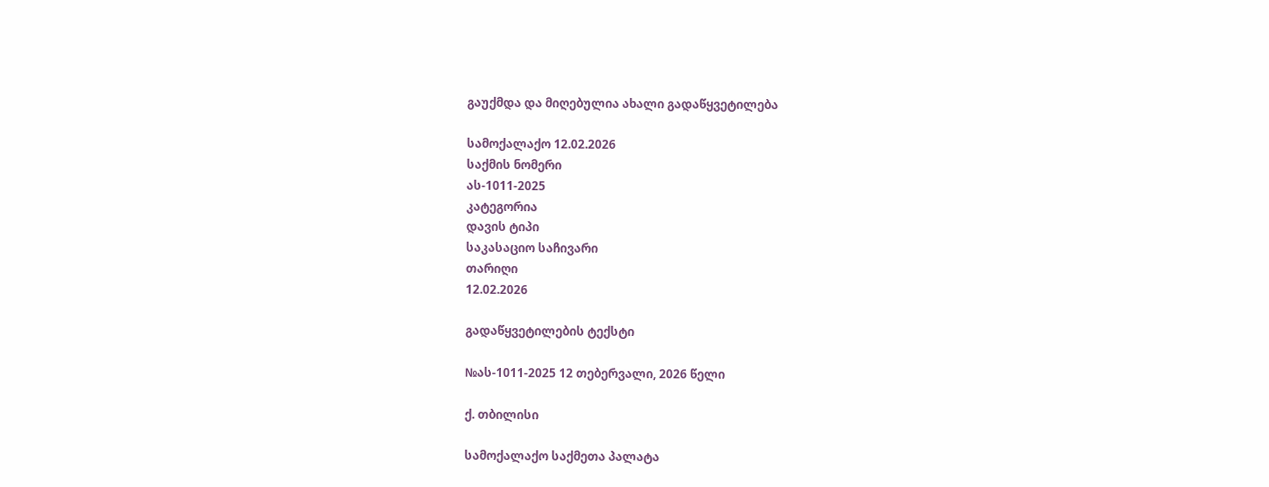გაუქმდა და მიღებულია ახალი გადაწყვეტილება

სამოქალაქო 12.02.2026
საქმის ნომერი
ას-1011-2025
კატეგორია
დავის ტიპი
საკასაციო საჩივარი
თარიღი
12.02.2026

გადაწყვეტილების ტექსტი

№ას-1011-2025 12 თებერვალი, 2026 წელი

ქ. თბილისი

სამოქალაქო საქმეთა პალატა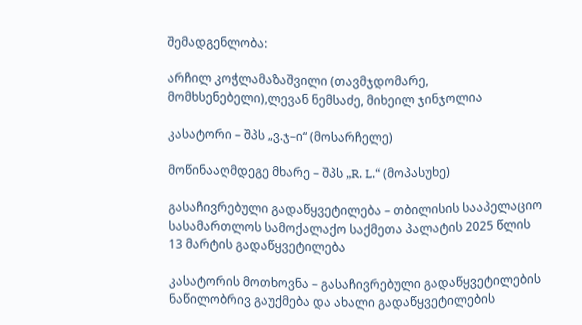შემადგენლობა:

არჩილ კოჭლამაზაშვილი (თავმჯდომარე, მომხსენებელი),ლევან ნემსაძე, მიხეილ ჯინჯოლია

კასატორი – შპს „ვ.ჯ–ი“ (მოსარჩელე)

მოწინააღმდეგე მხარე – შპს „R. L.“ (მოპასუხე)

გასაჩივრებული გადაწყვეტილება – თბილისის სააპელაციო სასამართლოს სამოქალაქო საქმეთა პალატის 2025 წლის 13 მარტის გადაწყვეტილება

კასატორის მოთხოვნა – გასაჩივრებული გადაწყვეტილების ნაწილობრივ გაუქმება და ახალი გადაწყვეტილების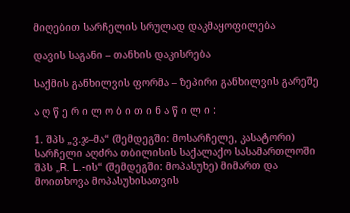მიღებით სარჩელის სრულად დაკმაყოფილება

დავის საგანი – თანხის დაკისრება

საქმის განხილვის ფორმა – ზეპირი განხილვის გარეშე

ა ღ წ ე რ ი ლ ო ბ ი თ ი ნ ა წ ი ლ ი :

1. შპს „ვ.ჯ–მა“ (შემდეგში: მოსარჩელე, კასატორი) სარჩელი აღძრა თბილისის საქალაქო სასამართლოში შპს „R. L.-ის“ (შემდეგში: მოპასუხე) მიმართ და მოითხოვა მოპასუხისათვის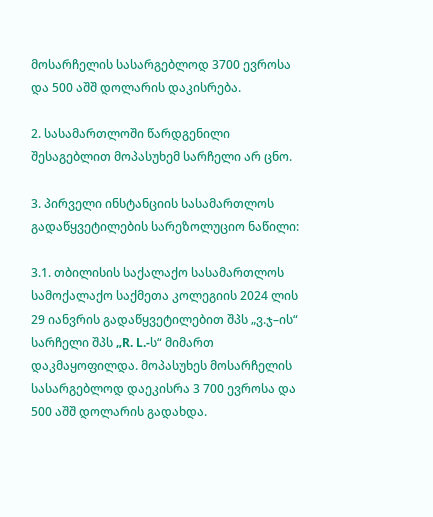მოსარჩელის სასარგებლოდ 3700 ევროსა და 500 აშშ დოლარის დაკისრება.

2. სასამართლოში წარდგენილი შესაგებლით მოპასუხემ სარჩელი არ ცნო.

3. პირველი ინსტანციის სასამართლოს გადაწყვეტილების სარეზოლუციო ნაწილი:

3.1. თბილისის საქალაქო სასამართლოს სამოქალაქო საქმეთა კოლეგიის 2024 ლის 29 იანვრის გადაწყვეტილებით შპს „ვ.ჯ–ის“ სარჩელი შპს „R. L.-ს“ მიმართ დაკმაყოფილდა. მოპასუხეს მოსარჩელის სასარგებლოდ დაეკისრა 3 700 ევროსა და 500 აშშ დოლარის გადახდა.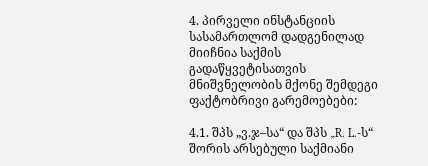4. პირველი ინსტანციის სასამართლომ დადგენილად მიიჩნია საქმის გადაწყვეტისათვის მნიშვნელობის მქონე შემდეგი ფაქტობრივი გარემოებები:

4.1. შპს „ვ.ჯ–სა“ და შპს „R. L.-ს“ შორის არსებული საქმიანი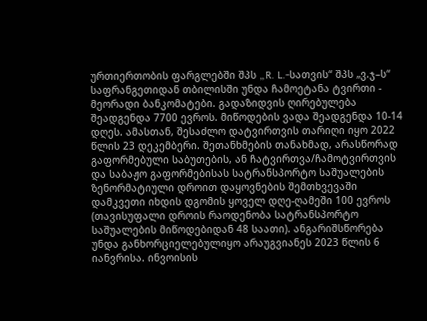ურთიერთობის ფარგლებში შპს „R. L.-სათვის“ შპს „ვ.ჯ–ს“ საფრანგეთიდან თბილისში უნდა ჩამოეტანა ტვირთი - მეორადი ბანკომატები. გადაზიდვის ღირებულება შეადგენდა 7700 ევროს. მიწოდების ვადა შეადგენდა 10-14 დღეს. ამასთან, შესაძლო დატვირთვის თარიღი იყო 2022 წლის 23 დეკემბერი. შეთანხმების თანახმად, არასწორად გაფორმებული საბუთების, ან ჩატვირთვა/ჩამოტვირთვის და საბაჟო გაფორმებისას სატრანსპორტო საშუალების ზენორმატიული დროით დაყოვნების შემთხვევაში დამკვეთი იხდის დგომის ყოველ დღე-ღამეში 100 ევროს (თავისუფალი დროის რაოდენობა სატრანსპორტო საშუალების მიწოდებიდან 48 საათი). ანგარიშსწორება უნდა განხორციელებულიყო არაუგვიანეს 2023 წლის 6 იანვრისა. ინვოისის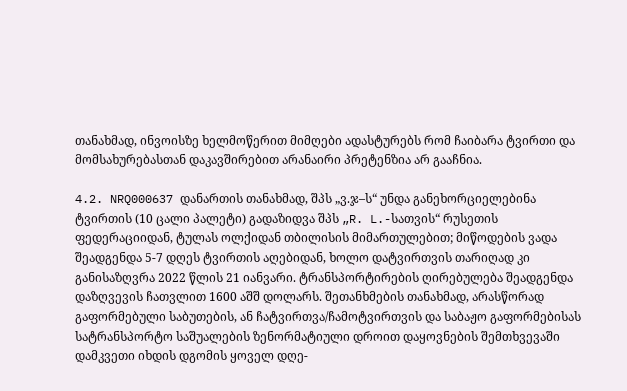თანახმად, ინვოისზე ხელმოწერით მიმღები ადასტურებს რომ ჩაიბარა ტვირთი და მომსახურებასთან დაკავშირებით არანაირი პრეტენზია არ გააჩნია.

4.2. NRQ000637 დანართის თანახმად, შპს „ვ.ჯ–ს“ უნდა განეხორციელებინა ტვირთის (10 ცალი პალეტი) გადაზიდვა შპს „R. L.-სათვის“ რუსეთის ფედერაციიდან, ტულას ოლქიდან თბილისის მიმართულებით; მიწოდების ვადა შეადგენდა 5-7 დღეს ტვირთის აღებიდან, ხოლო დატვირთვის თარიღად კი განისაზღვრა 2022 წლის 21 იანვარი. ტრანსპორტირების ღირებულება შეადგენდა დაზღვევის ჩათვლით 1600 აშშ დოლარს. შეთანხმების თანახმად, არასწორად გაფორმებული საბუთების, ან ჩატვირთვა/ჩამოტვირთვის და საბაჟო გაფორმებისას სატრანსპორტო საშუალების ზენორმატიული დროით დაყოვნების შემთხვევაში დამკვეთი იხდის დგომის ყოველ დღე-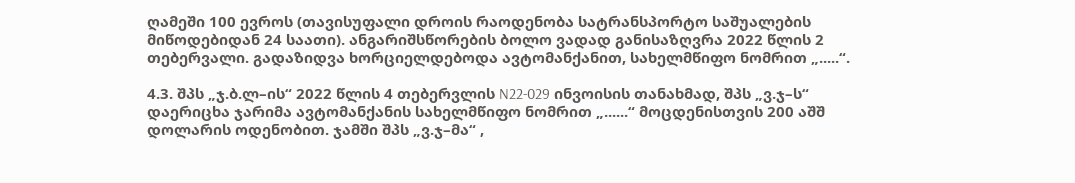ღამეში 100 ევროს (თავისუფალი დროის რაოდენობა სატრანსპორტო საშუალების მიწოდებიდან 24 საათი). ანგარიშსწორების ბოლო ვადად განისაზღვრა 2022 წლის 2 თებერვალი. გადაზიდვა ხორციელდებოდა ავტომანქანით, სახელმწიფო ნომრით „.....“.

4.3. შპს „ჯ.ბ.ლ–ის“ 2022 წლის 4 თებერვლის N22-029 ინვოისის თანახმად, შპს „ვ.ჯ–ს“ დაერიცხა ჯარიმა ავტომანქანის სახელმწიფო ნომრით „......“ მოცდენისთვის 200 აშშ დოლარის ოდენობით. ჯამში შპს „ვ.ჯ–მა“ ,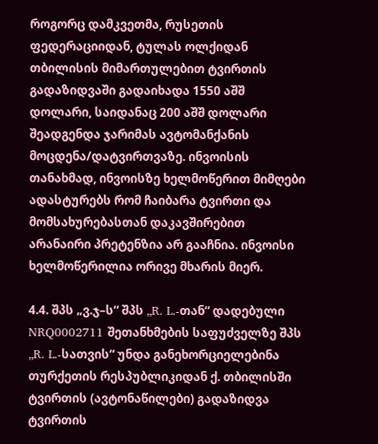როგორც დამკვეთმა, რუსეთის ფედერაციიდან, ტულას ოლქიდან თბილისის მიმართულებით ტვირთის გადაზიდვაში გადაიხადა 1550 აშშ დოლარი, საიდანაც 200 აშშ დოლარი შეადგენდა ჯარიმას ავტომანქანის მოცდენა/დატვირთვაზე. ინვოისის თანახმად, ინვოისზე ხელმოწერით მიმღები ადასტურებს რომ ჩაიბარა ტვირთი და მომსახურებასთან დაკავშირებით არანაირი პრეტენზია არ გააჩნია. ინვოისი ხელმოწერილია ორივე მხარის მიერ.

4.4. შპს „ვ.ჯ–ს“ შპს „R. L.-თან“ დადებული NRQ0002711 შეთანხმების საფუძველზე შპს „R. L.-სათვის“ უნდა განეხორციელებინა თურქეთის რესპუბლიკიდან ქ. თბილისში ტვირთის (ავტონაწილები) გადაზიდვა ტვირთის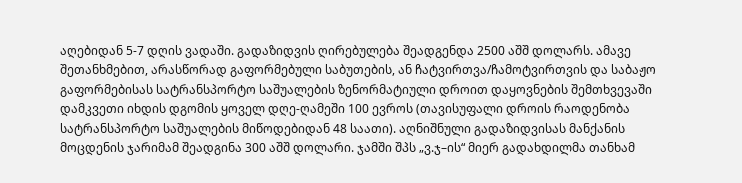აღებიდან 5-7 დღის ვადაში. გადაზიდვის ღირებულება შეადგენდა 2500 აშშ დოლარს. ამავე შეთანხმებით, არასწორად გაფორმებული საბუთების, ან ჩატვირთვა/ჩამოტვირთვის და საბაჟო გაფორმებისას სატრანსპორტო საშუალების ზენორმატიული დროით დაყოვნების შემთხვევაში დამკვეთი იხდის დგომის ყოველ დღე-ღამეში 100 ევროს (თავისუფალი დროის რაოდენობა სატრანსპორტო საშუალების მიწოდებიდან 48 საათი). აღნიშნული გადაზიდვისას მანქანის მოცდენის ჯარიმამ შეადგინა 300 აშშ დოლარი. ჯამში შპს „ვ.ჯ–ის“ მიერ გადახდილმა თანხამ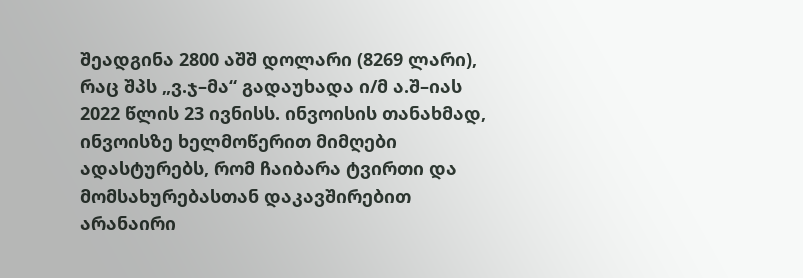შეადგინა 2800 აშშ დოლარი (8269 ლარი), რაც შპს „ვ.ჯ–მა“ გადაუხადა ი/მ ა.შ–იას 2022 წლის 23 ივნისს. ინვოისის თანახმად, ინვოისზე ხელმოწერით მიმღები ადასტურებს, რომ ჩაიბარა ტვირთი და მომსახურებასთან დაკავშირებით არანაირი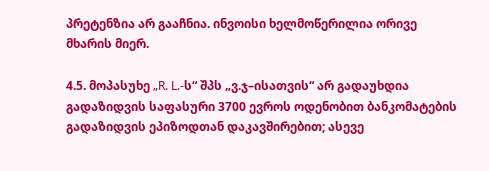პრეტენზია არ გააჩნია. ინვოისი ხელმოწერილია ორივე მხარის მიერ.

4.5. მოპასუხე „R. L.-ს“ შპს „ვ.ჯ–ისათვის“ არ გადაუხდია გადაზიდვის საფასური 3700 ევროს ოდენობით ბანკომატების გადაზიდვის ეპიზოდთან დაკავშირებით; ასევე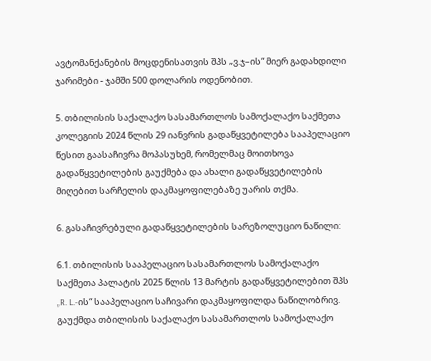ავტომანქანების მოცდენისათვის შპს „ვ.ჯ–ის“ მიერ გადახდილი ჯარიმები - ჯამში 500 დოლარის ოდენობით.

5. თბილისის საქალაქო სასამართლოს სამოქალაქო საქმეთა კოლეგიის 2024 წლის 29 იანვრის გადაწყვეტილება სააპელაციო წესით გაასაჩივრა მოპასუხემ, რომელმაც მოითხოვა გადაწყვეტილების გაუქმება და ახალი გადაწყვეტილების მიღებით სარჩელის დაკმაყოფილებაზე უარის თქმა.

6. გასაჩივრებული გადაწყვეტილების სარეზოლუციო ნაწილი:

6.1. თბილისის სააპელაციო სასამართლოს სამოქალაქო საქმეთა პალატის 2025 წლის 13 მარტის გადაწყვეტილებით შპს „R. L.-ის“ სააპელაციო საჩივარი დაკმაყოფილდა ნაწილობრივ. გაუქმდა თბილისის საქალაქო სასამართლოს სამოქალაქო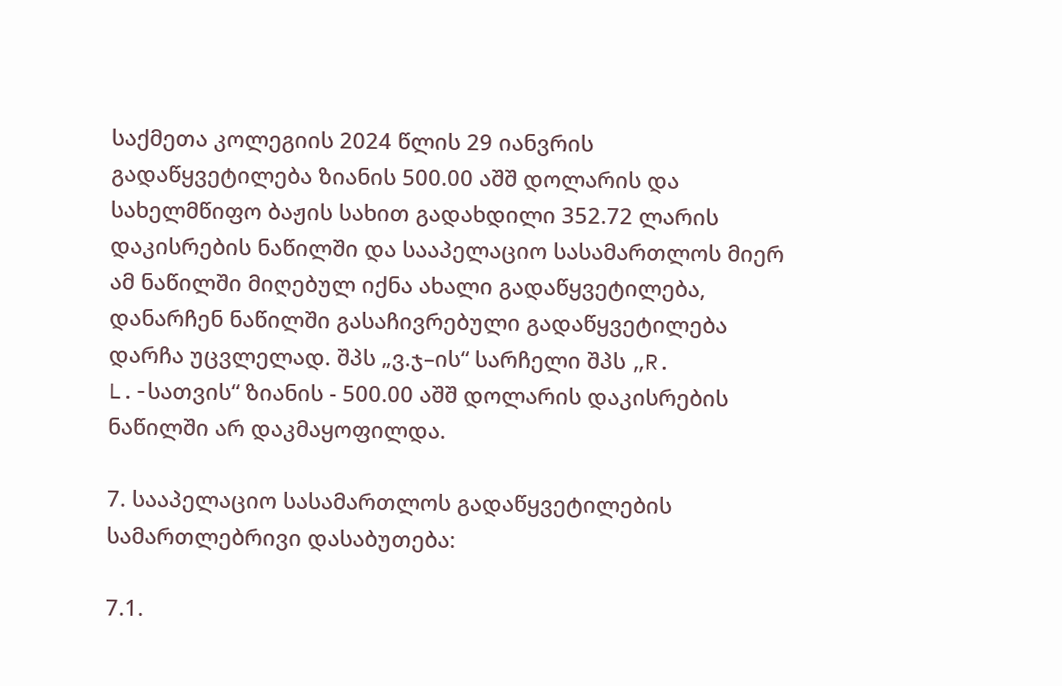საქმეთა კოლეგიის 2024 წლის 29 იანვრის გადაწყვეტილება ზიანის 500.00 აშშ დოლარის და სახელმწიფო ბაჟის სახით გადახდილი 352.72 ლარის დაკისრების ნაწილში და სააპელაციო სასამართლოს მიერ ამ ნაწილში მიღებულ იქნა ახალი გადაწყვეტილება, დანარჩენ ნაწილში გასაჩივრებული გადაწყვეტილება დარჩა უცვლელად. შპს „ვ.ჯ–ის“ სარჩელი შპს „R. L.-სათვის“ ზიანის - 500.00 აშშ დოლარის დაკისრების ნაწილში არ დაკმაყოფილდა.

7. სააპელაციო სასამართლოს გადაწყვეტილების სამართლებრივი დასაბუთება:

7.1.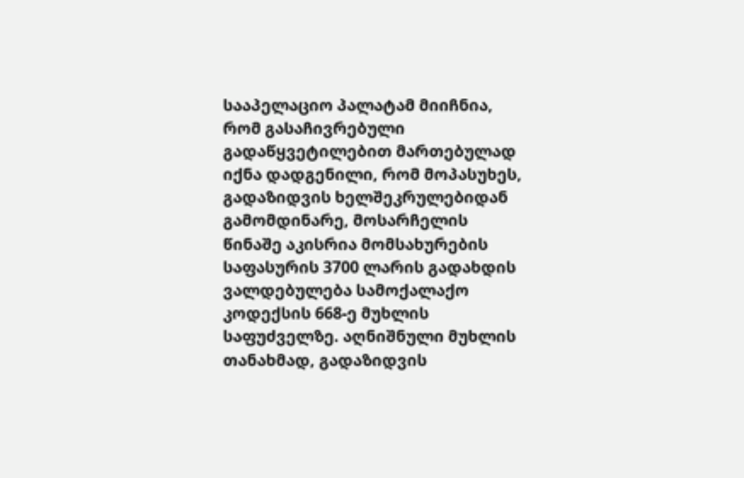სააპელაციო პალატამ მიიჩნია, რომ გასაჩივრებული გადაწყვეტილებით მართებულად იქნა დადგენილი, რომ მოპასუხეს, გადაზიდვის ხელშეკრულებიდან გამომდინარე, მოსარჩელის წინაშე აკისრია მომსახურების საფასურის 3700 ლარის გადახდის ვალდებულება სამოქალაქო კოდექსის 668-ე მუხლის საფუძველზე. აღნიშნული მუხლის თანახმად, გადაზიდვის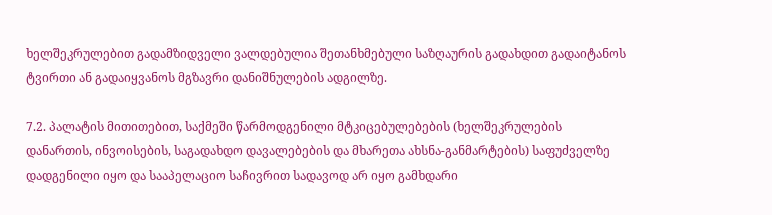ხელშეკრულებით გადამზიდველი ვალდებულია შეთანხმებული საზღაურის გადახდით გადაიტანოს ტვირთი ან გადაიყვანოს მგზავრი დანიშნულების ადგილზე.

7.2. პალატის მითითებით, საქმეში წარმოდგენილი მტკიცებულებების (ხელშეკრულების დანართის, ინვოისების, საგადახდო დავალებების და მხარეთა ახსნა-განმარტების) საფუძველზე დადგენილი იყო და სააპელაციო საჩივრით სადავოდ არ იყო გამხდარი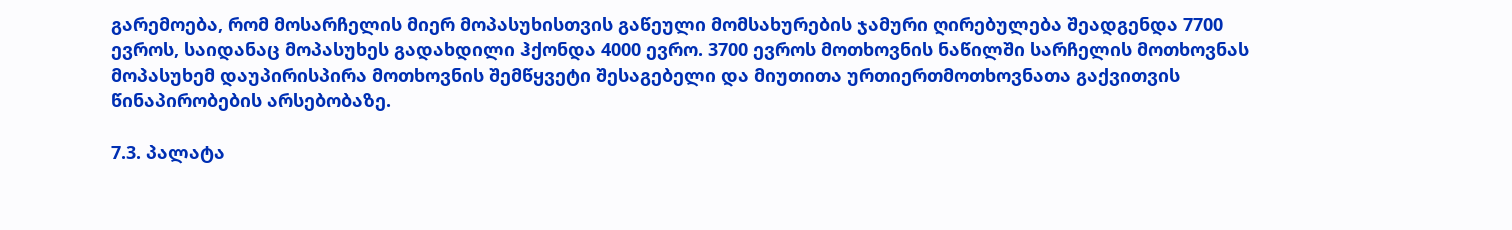გარემოება, რომ მოსარჩელის მიერ მოპასუხისთვის გაწეული მომსახურების ჯამური ღირებულება შეადგენდა 7700 ევროს, საიდანაც მოპასუხეს გადახდილი ჰქონდა 4000 ევრო. 3700 ევროს მოთხოვნის ნაწილში სარჩელის მოთხოვნას მოპასუხემ დაუპირისპირა მოთხოვნის შემწყვეტი შესაგებელი და მიუთითა ურთიერთმოთხოვნათა გაქვითვის წინაპირობების არსებობაზე.

7.3. პალატა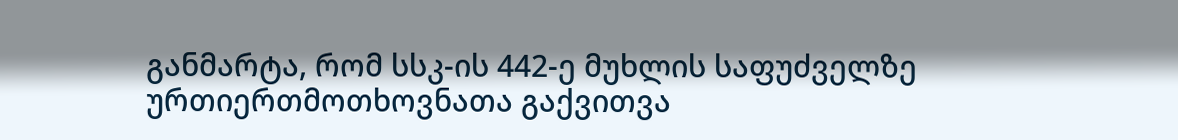განმარტა, რომ სსკ-ის 442-ე მუხლის საფუძველზე ურთიერთმოთხოვნათა გაქვითვა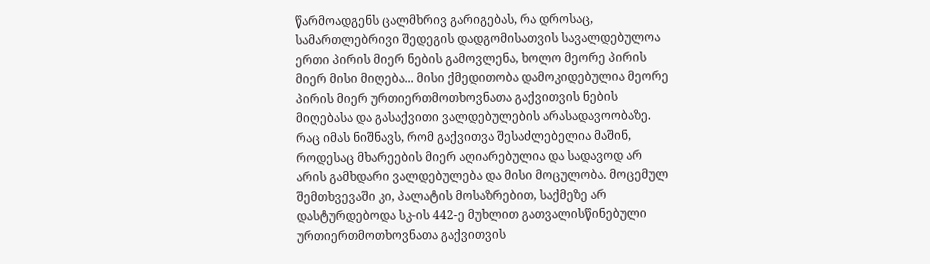წარმოადგენს ცალმხრივ გარიგებას, რა დროსაც, სამართლებრივი შედეგის დადგომისათვის სავალდებულოა ერთი პირის მიერ ნების გამოვლენა, ხოლო მეორე პირის მიერ მისი მიღება... მისი ქმედითობა დამოკიდებულია მეორე პირის მიერ ურთიერთმოთხოვნათა გაქვითვის ნების მიღებასა და გასაქვითი ვალდებულების არასადავოობაზე. რაც იმას ნიშნავს, რომ გაქვითვა შესაძლებელია მაშინ, როდესაც მხარეების მიერ აღიარებულია და სადავოდ არ არის გამხდარი ვალდებულება და მისი მოცულობა. მოცემულ შემთხვევაში კი, პალატის მოსაზრებით, საქმეზე არ დასტურდებოდა სკ-ის 442-ე მუხლით გათვალისწინებული ურთიერთმოთხოვნათა გაქვითვის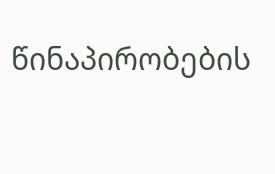წინაპირობების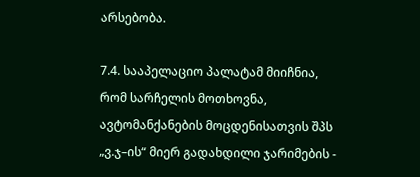არსებობა.

7.4. სააპელაციო პალატამ მიიჩნია, რომ სარჩელის მოთხოვნა, ავტომანქანების მოცდენისათვის შპს „ვ.ჯ–ის“ მიერ გადახდილი ჯარიმების -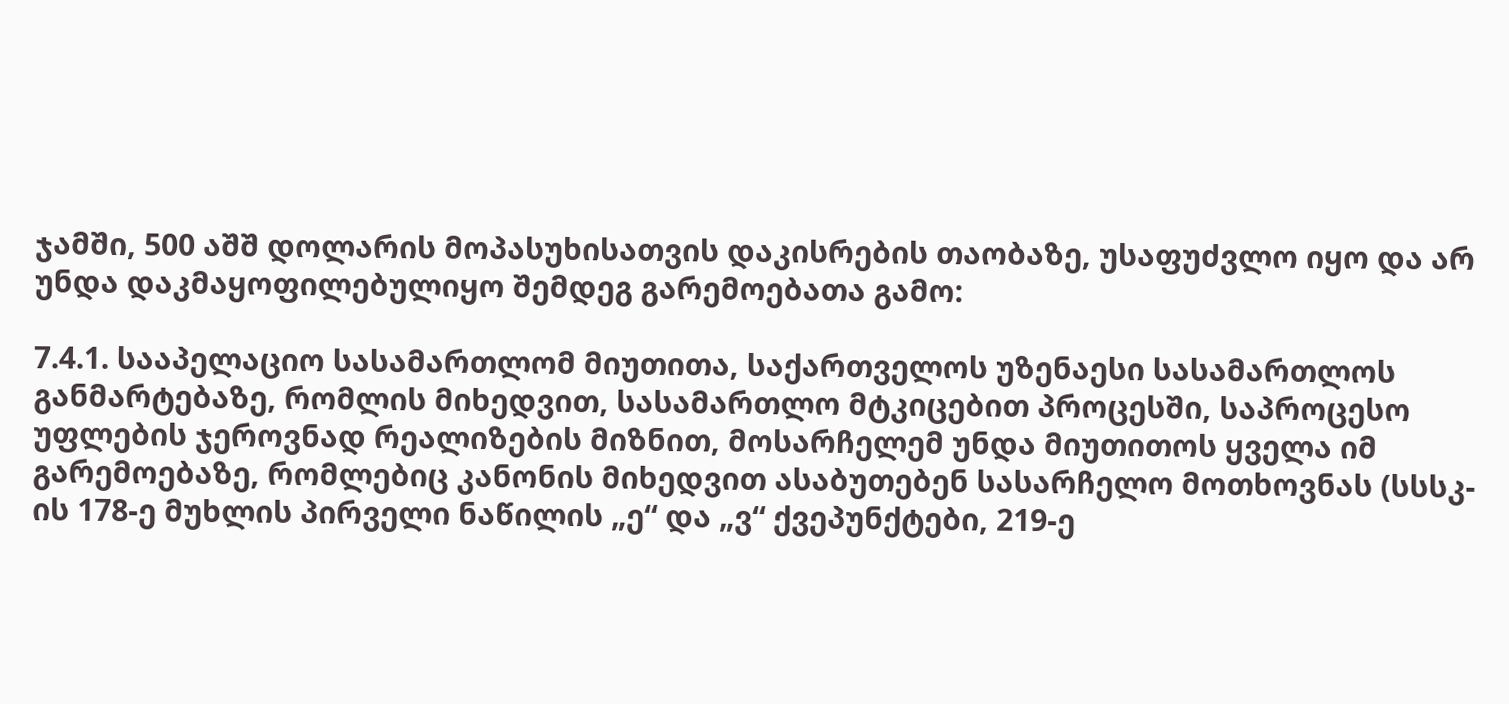ჯამში, 500 აშშ დოლარის მოპასუხისათვის დაკისრების თაობაზე, უსაფუძვლო იყო და არ უნდა დაკმაყოფილებულიყო შემდეგ გარემოებათა გამო:

7.4.1. სააპელაციო სასამართლომ მიუთითა, საქართველოს უზენაესი სასამართლოს განმარტებაზე, რომლის მიხედვით, სასამართლო მტკიცებით პროცესში, საპროცესო უფლების ჯეროვნად რეალიზების მიზნით, მოსარჩელემ უნდა მიუთითოს ყველა იმ გარემოებაზე, რომლებიც კანონის მიხედვით ასაბუთებენ სასარჩელო მოთხოვნას (სსსკ-ის 178-ე მუხლის პირველი ნაწილის „ე“ და „ვ“ ქვეპუნქტები, 219-ე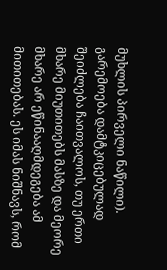მუხლის პირველი ნაწილი). გარემოება დამტკიცებულად შეიძლება ჩაითვალოს, თუ ერთი მხარე მიუთითებს მასზე და მეორე მხარე არ ეწინააღმდეგება ამ მითითებას. ეს იმას ნიშნავს, რომ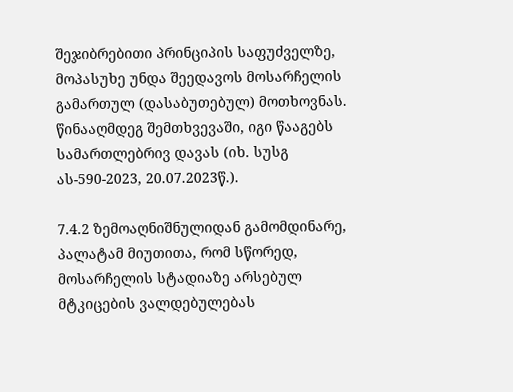შეჯიბრებითი პრინციპის საფუძველზე, მოპასუხე უნდა შეედავოს მოსარჩელის გამართულ (დასაბუთებულ) მოთხოვნას. წინააღმდეგ შემთხვევაში, იგი წააგებს სამართლებრივ დავას (იხ. სუსგ ას-590-2023, 20.07.2023წ.).

7.4.2 ზემოაღნიშნულიდან გამომდინარე, პალატამ მიუთითა, რომ სწორედ, მოსარჩელის სტადიაზე არსებულ მტკიცების ვალდებულებას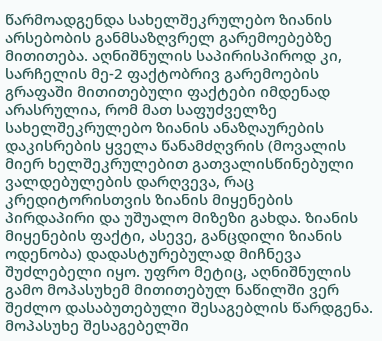წარმოადგენდა სახელშეკრულებო ზიანის არსებობის განმსაზღვრელ გარემოებებზე მითითება. აღნიშნულის საპირისპიროდ კი, სარჩელის მე-2 ფაქტობრივ გარემოების გრაფაში მითითებული ფაქტები იმდენად არასრულია, რომ მათ საფუძველზე სახელშეკრულებო ზიანის ანაზღაურების დაკისრების ყველა წანამძღვრის (მოვალის მიერ ხელშეკრულებით გათვალისწინებული ვალდებულების დარღვევა, რაც კრედიტორისთვის ზიანის მიყენების პირდაპირი და უშუალო მიზეზი გახდა. ზიანის მიყენების ფაქტი, ასევე, განცდილი ზიანის ოდენობა) დადასტურებულად მიჩნევა შუძლებელი იყო. უფრო მეტიც, აღნიშნულის გამო მოპასუხემ მითითებულ ნაწილში ვერ შეძლო დასაბუთებული შესაგებლის წარდგენა. მოპასუხე შესაგებელში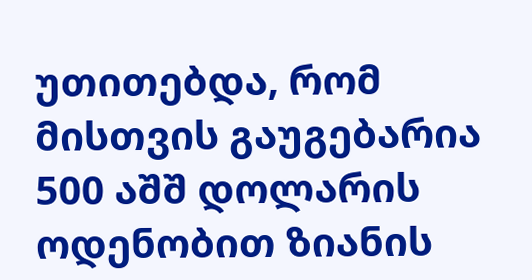უთითებდა, რომ მისთვის გაუგებარია 500 აშშ დოლარის ოდენობით ზიანის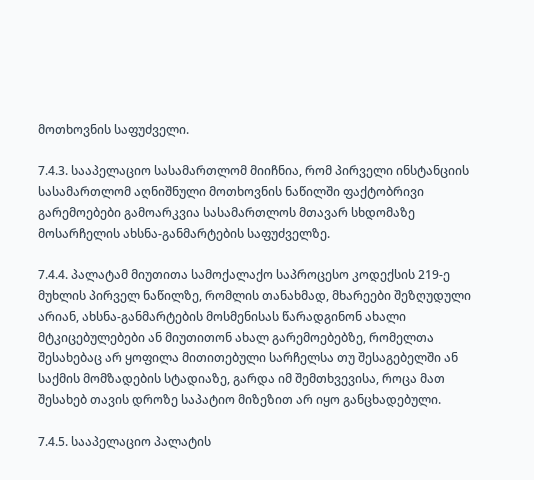მოთხოვნის საფუძველი.

7.4.3. სააპელაციო სასამართლომ მიიჩნია, რომ პირველი ინსტანციის სასამართლომ აღნიშნული მოთხოვნის ნაწილში ფაქტობრივი გარემოებები გამოარკვია სასამართლოს მთავარ სხდომაზე მოსარჩელის ახსნა-განმარტების საფუძველზე.

7.4.4. პალატამ მიუთითა სამოქალაქო საპროცესო კოდექსის 219-ე მუხლის პირველ ნაწილზე, რომლის თანახმად, მხარეები შეზღუდული არიან, ახსნა-განმარტების მოსმენისას წარადგინონ ახალი მტკიცებულებები ან მიუთითონ ახალ გარემოებებზე, რომელთა შესახებაც არ ყოფილა მითითებული სარჩელსა თუ შესაგებელში ან საქმის მომზადების სტადიაზე, გარდა იმ შემთხვევისა, როცა მათ შესახებ თავის დროზე საპატიო მიზეზით არ იყო განცხადებული.

7.4.5. სააპელაციო პალატის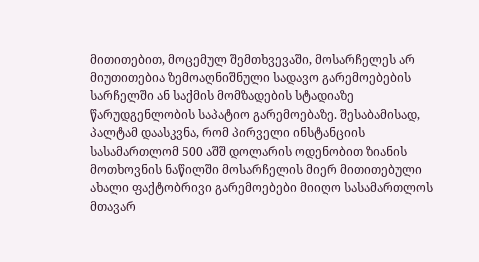მითითებით, მოცემულ შემთხვევაში, მოსარჩელეს არ მიუთითებია ზემოაღნიშნული სადავო გარემოებების სარჩელში ან საქმის მომზადების სტადიაზე წარუდგენლობის საპატიო გარემოებაზე. შესაბამისად, პალტამ დაასკვნა, რომ პირველი ინსტანციის სასამართლომ 500 აშშ დოლარის ოდენობით ზიანის მოთხოვნის ნაწილში მოსარჩელის მიერ მითითებული ახალი ფაქტობრივი გარემოებები მიიღო სასამართლოს მთავარ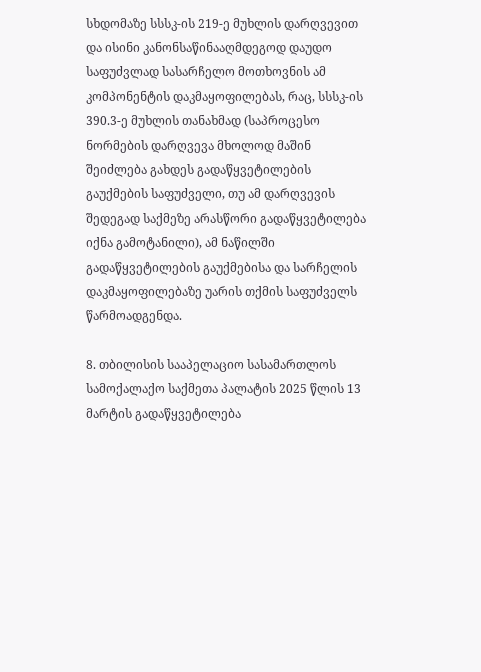სხდომაზე სსსკ-ის 219-ე მუხლის დარღვევით და ისინი კანონსაწინააღმდეგოდ დაუდო საფუძვლად სასარჩელო მოთხოვნის ამ კომპონენტის დაკმაყოფილებას, რაც, სსსკ-ის 390.3-ე მუხლის თანახმად (საპროცესო ნორმების დარღვევა მხოლოდ მაშინ შეიძლება გახდეს გადაწყვეტილების გაუქმების საფუძველი, თუ ამ დარღვევის შედეგად საქმეზე არასწორი გადაწყვეტილება იქნა გამოტანილი), ამ ნაწილში გადაწყვეტილების გაუქმებისა და სარჩელის დაკმაყოფილებაზე უარის თქმის საფუძველს წარმოადგენდა.

8. თბილისის სააპელაციო სასამართლოს სამოქალაქო საქმეთა პალატის 2025 წლის 13 მარტის გადაწყვეტილება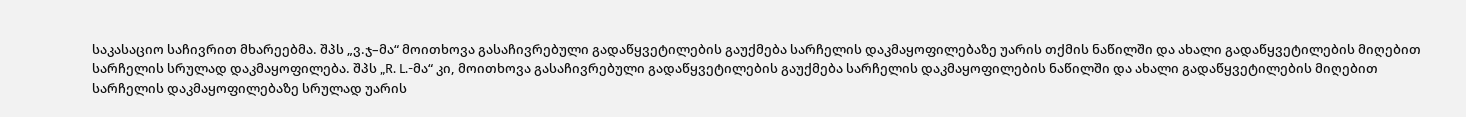საკასაციო საჩივრით მხარეებმა. შპს „ვ.ჯ–მა“ მოითხოვა გასაჩივრებული გადაწყვეტილების გაუქმება სარჩელის დაკმაყოფილებაზე უარის თქმის ნაწილში და ახალი გადაწყვეტილების მიღებით სარჩელის სრულად დაკმაყოფილება. შპს „R. L.-მა“ კი, მოითხოვა გასაჩივრებული გადაწყვეტილების გაუქმება სარჩელის დაკმაყოფილების ნაწილში და ახალი გადაწყვეტილების მიღებით სარჩელის დაკმაყოფილებაზე სრულად უარის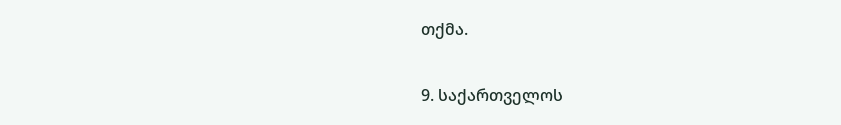თქმა.

9. საქართველოს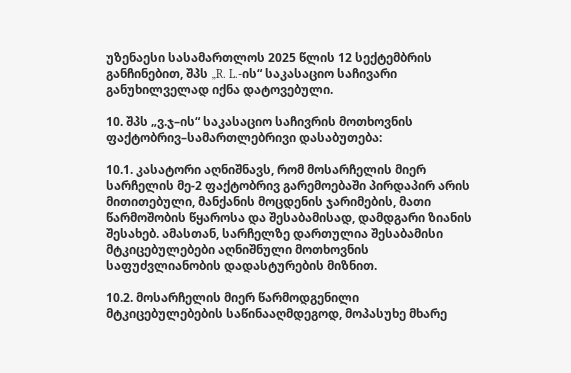უზენაესი სასამართლოს 2025 წლის 12 სექტემბრის განჩინებით, შპს „R. L.-ის“ საკასაციო საჩივარი განუხილველად იქნა დატოვებული.

10. შპს „ვ.ჯ–ის“ საკასაციო საჩივრის მოთხოვნის ფაქტობრივ–სამართლებრივი დასაბუთება:

10.1. კასატორი აღნიშნავს, რომ მოსარჩელის მიერ სარჩელის მე-2 ფაქტობრივ გარემოებაში პირდაპირ არის მითითებული, მანქანის მოცდენის ჯარიმების, მათი წარმოშობის წყაროსა და შესაბამისად, დამდგარი ზიანის შესახებ. ამასთან, სარჩელზე დართულია შესაბამისი მტკიცებულებები აღნიშნული მოთხოვნის საფუძვლიანობის დადასტურების მიზნით.

10.2. მოსარჩელის მიერ წარმოდგენილი მტკიცებულებების საწინააღმდეგოდ, მოპასუხე მხარე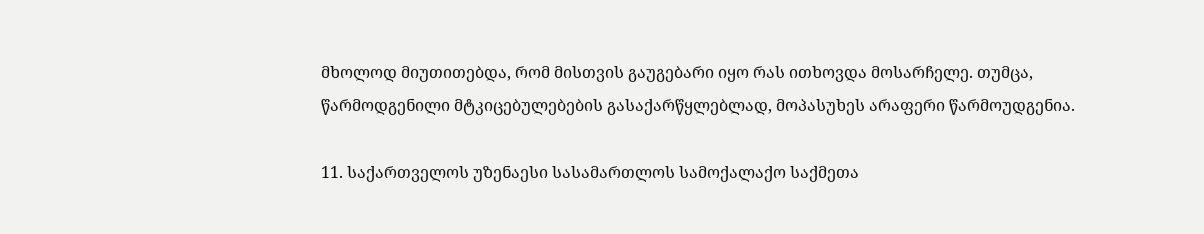მხოლოდ მიუთითებდა, რომ მისთვის გაუგებარი იყო რას ითხოვდა მოსარჩელე. თუმცა, წარმოდგენილი მტკიცებულებების გასაქარწყლებლად, მოპასუხეს არაფერი წარმოუდგენია.

11. საქართველოს უზენაესი სასამართლოს სამოქალაქო საქმეთა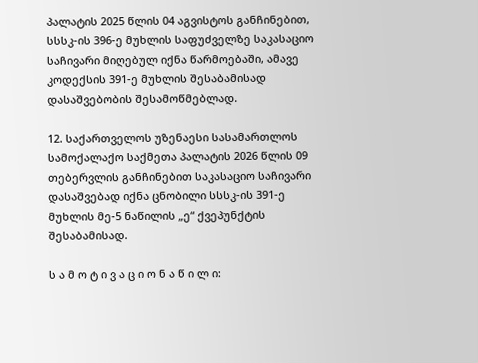პალატის 2025 წლის 04 აგვისტოს განჩინებით, სსსკ-ის 396-ე მუხლის საფუძველზე საკასაციო საჩივარი მიღებულ იქნა წარმოებაში, ამავე კოდექსის 391-ე მუხლის შესაბამისად დასაშვებობის შესამოწმებლად.

12. საქართველოს უზენაესი სასამართლოს სამოქალაქო საქმეთა პალატის 2026 წლის 09 თებერვლის განჩინებით საკასაციო საჩივარი დასაშვებად იქნა ცნობილი სსსკ-ის 391-ე მუხლის მე-5 ნაწილის „ე“ ქვეპუნქტის შესაბამისად.

ს ა მ ო ტ ი ვ ა ც ი ო ნ ა წ ი ლ ი: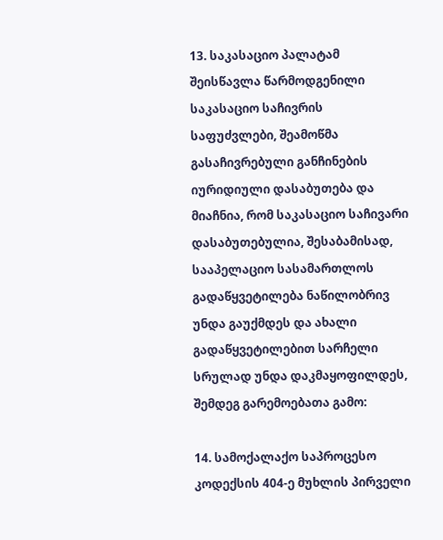13. საკასაციო პალატამ შეისწავლა წარმოდგენილი საკასაციო საჩივრის საფუძვლები, შეამოწმა გასაჩივრებული განჩინების იურიდიული დასაბუთება და მიაჩნია, რომ საკასაციო საჩივარი დასაბუთებულია, შესაბამისად, სააპელაციო სასამართლოს გადაწყვეტილება ნაწილობრივ უნდა გაუქმდეს და ახალი გადაწყვეტილებით სარჩელი სრულად უნდა დაკმაყოფილდეს, შემდეგ გარემოებათა გამო:

14. სამოქალაქო საპროცესო კოდექსის 404-ე მუხლის პირველი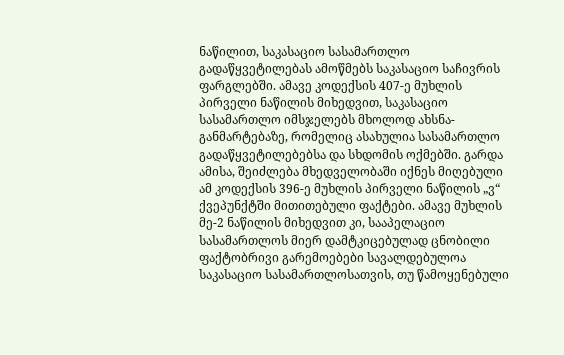ნაწილით, საკასაციო სასამართლო გადაწყვეტილებას ამოწმებს საკასაციო საჩივრის ფარგლებში. ამავე კოდექსის 407-ე მუხლის პირველი ნაწილის მიხედვით, საკასაციო სასამართლო იმსჯელებს მხოლოდ ახსნა-განმარტებაზე, რომელიც ასახულია სასამართლო გადაწყვეტილებებსა და სხდომის ოქმებში. გარდა ამისა, შეიძლება მხედველობაში იქნეს მიღებული ამ კოდექსის 396-ე მუხლის პირველი ნაწილის „ვ“ ქვეპუნქტში მითითებული ფაქტები. ამავე მუხლის მე-2 ნაწილის მიხედვით კი, სააპელაციო სასამართლოს მიერ დამტკიცებულად ცნობილი ფაქტობრივი გარემოებები სავალდებულოა საკასაციო სასამართლოსათვის, თუ წამოყენებული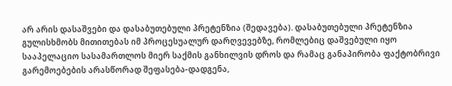არ არის დასაშვები და დასაბუთებული პრეტენზია (შედავება). დასაბუთებული პრეტენზია გულისხმობს მითითებას იმ პროცესუალურ დარღვევებზე, რომლებიც დაშვებული იყო სააპელაციო სასამართლოს მიერ საქმის განხილვის დროს და რამაც განაპირობა ფაქტობრივი გარემოებების არასწორად შეფასება-დადგენა,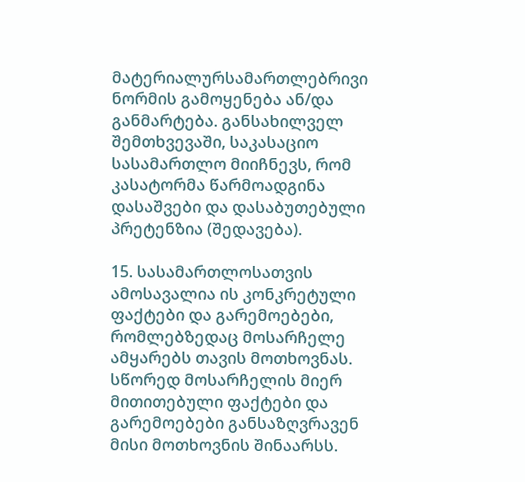მატერიალურსამართლებრივი ნორმის გამოყენება ან/და განმარტება. განსახილველ შემთხვევაში, საკასაციო სასამართლო მიიჩნევს, რომ კასატორმა წარმოადგინა დასაშვები და დასაბუთებული პრეტენზია (შედავება).

15. სასამართლოსათვის ამოსავალია ის კონკრეტული ფაქტები და გარემოებები, რომლებზედაც მოსარჩელე ამყარებს თავის მოთხოვნას. სწორედ მოსარჩელის მიერ მითითებული ფაქტები და გარემოებები განსაზღვრავენ მისი მოთხოვნის შინაარსს.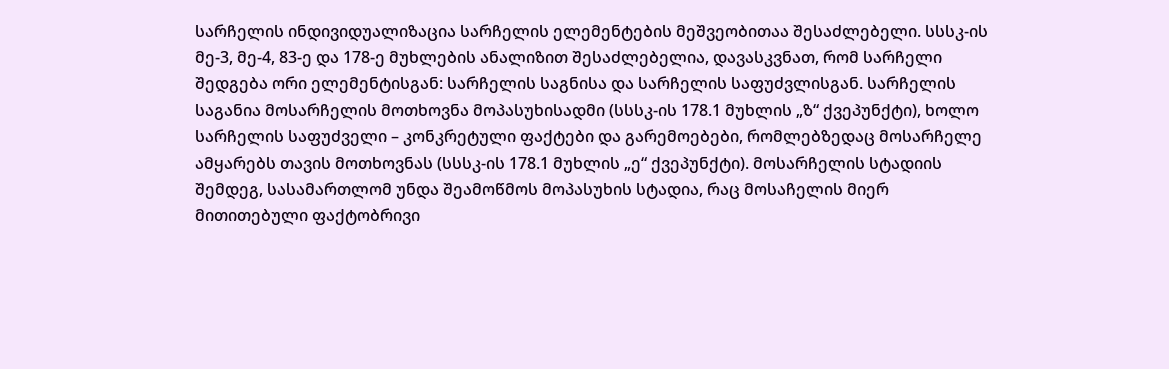სარჩელის ინდივიდუალიზაცია სარჩელის ელემენტების მეშვეობითაა შესაძლებელი. სსსკ-ის მე-3, მე-4, 83-ე და 178-ე მუხლების ანალიზით შესაძლებელია, დავასკვნათ, რომ სარჩელი შედგება ორი ელემენტისგან: სარჩელის საგნისა და სარჩელის საფუძვლისგან. სარჩელის საგანია მოსარჩელის მოთხოვნა მოპასუხისადმი (სსსკ-ის 178.1 მუხლის „ზ“ ქვეპუნქტი), ხოლო სარჩელის საფუძველი – კონკრეტული ფაქტები და გარემოებები, რომლებზედაც მოსარჩელე ამყარებს თავის მოთხოვნას (სსსკ-ის 178.1 მუხლის „ე“ ქვეპუნქტი). მოსარჩელის სტადიის შემდეგ, სასამართლომ უნდა შეამოწმოს მოპასუხის სტადია, რაც მოსაჩელის მიერ მითითებული ფაქტობრივი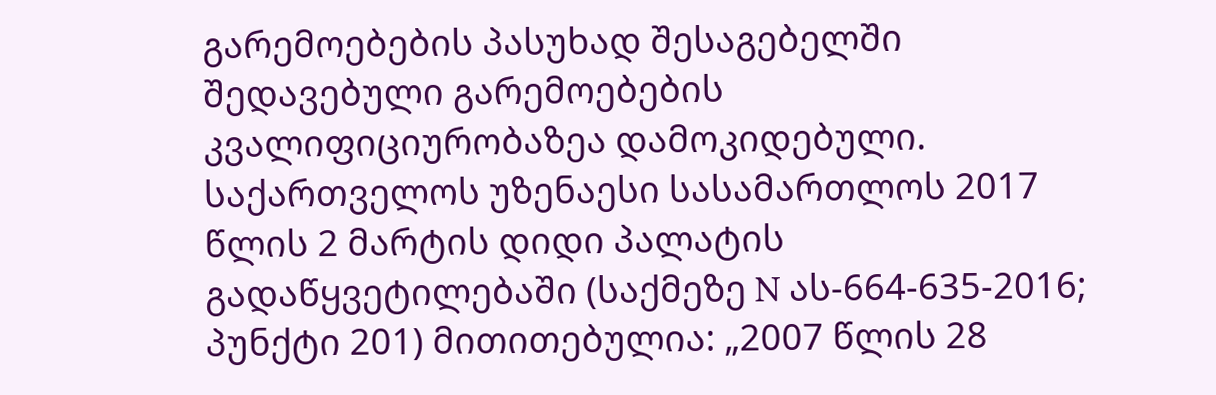გარემოებების პასუხად შესაგებელში შედავებული გარემოებების კვალიფიციურობაზეა დამოკიდებული. საქართველოს უზენაესი სასამართლოს 2017 წლის 2 მარტის დიდი პალატის გადაწყვეტილებაში (საქმეზე N ას-664-635-2016; პუნქტი 201) მითითებულია: „2007 წლის 28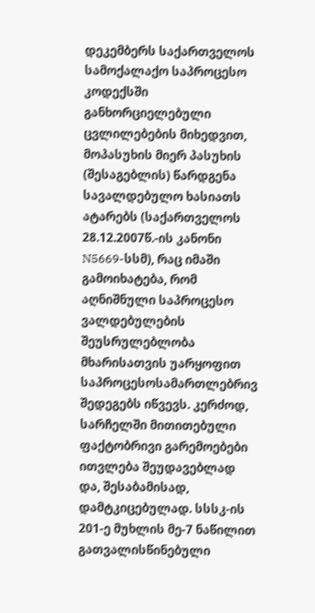დეკემბერს საქართველოს სამოქალაქო საპროცესო კოდექსში განხორციელებული ცვლილებების მიხედვით, მოპასუხის მიერ პასუხის (შესაგებლის) წარდგენა სავალდებულო ხასიათს ატარებს (საქართველოს 28.12.2007წ.-ის კანონი N5669-სსმ), რაც იმაში გამოიხატება, რომ აღნიშნული საპროცესო ვალდებულების შეუსრულებლობა მხარისათვის უარყოფით საპროცესოსამართლებრივ შედეგებს იწვევს. კერძოდ, სარჩელში მითითებული ფაქტობრივი გარემოებები ითვლება შეუდავებლად და, შესაბამისად, დამტკიცებულად. სსსკ-ის 201-ე მუხლის მე-7 ნაწილით გათვალისწინებული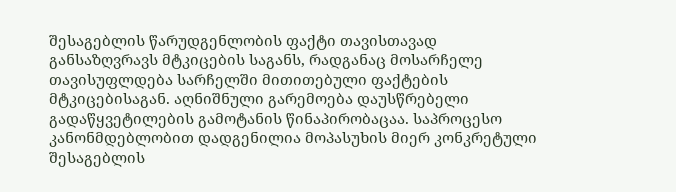შესაგებლის წარუდგენლობის ფაქტი თავისთავად განსაზღვრავს მტკიცების საგანს, რადგანაც მოსარჩელე თავისუფლდება სარჩელში მითითებული ფაქტების მტკიცებისაგან. აღნიშნული გარემოება დაუსწრებელი გადაწყვეტილების გამოტანის წინაპირობაცაა. საპროცესო კანონმდებლობით დადგენილია მოპასუხის მიერ კონკრეტული შესაგებლის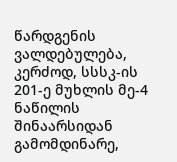წარდგენის ვალდებულება, კერძოდ, სსსკ-ის 201-ე მუხლის მე-4 ნაწილის შინაარსიდან გამომდინარე,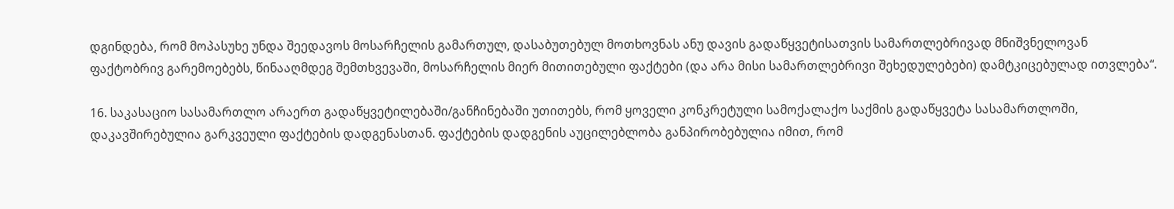დგინდება, რომ მოპასუხე უნდა შეედავოს მოსარჩელის გამართულ, დასაბუთებულ მოთხოვნას ანუ დავის გადაწყვეტისათვის სამართლებრივად მნიშვნელოვან ფაქტობრივ გარემოებებს, წინააღმდეგ შემთხვევაში, მოსარჩელის მიერ მითითებული ფაქტები (და არა მისი სამართლებრივი შეხედულებები) დამტკიცებულად ითვლება“.

16. საკასაციო სასამართლო არაერთ გადაწყვეტილებაში/განჩინებაში უთითებს, რომ ყოველი კონკრეტული სამოქალაქო საქმის გადაწყვეტა სასამართლოში, დაკავშირებულია გარკვეული ფაქტების დადგენასთან. ფაქტების დადგენის აუცილებლობა განპირობებულია იმით, რომ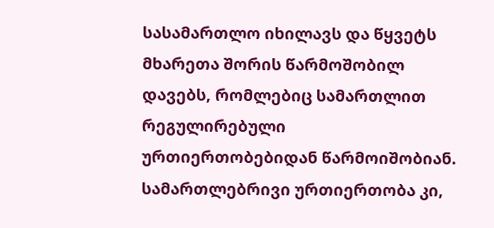სასამართლო იხილავს და წყვეტს მხარეთა შორის წარმოშობილ დავებს, რომლებიც სამართლით რეგულირებული ურთიერთობებიდან წარმოიშობიან. სამართლებრივი ურთიერთობა კი,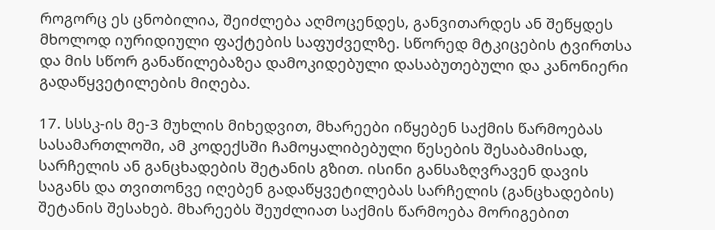როგორც ეს ცნობილია, შეიძლება აღმოცენდეს, განვითარდეს ან შეწყდეს მხოლოდ იურიდიული ფაქტების საფუძველზე. სწორედ მტკიცების ტვირთსა და მის სწორ განაწილებაზეა დამოკიდებული დასაბუთებული და კანონიერი გადაწყვეტილების მიღება.

17. სსსკ-ის მე-3 მუხლის მიხედვით, მხარეები იწყებენ საქმის წარმოებას სასამართლოში, ამ კოდექსში ჩამოყალიბებული წესების შესაბამისად, სარჩელის ან განცხადების შეტანის გზით. ისინი განსაზღვრავენ დავის საგანს და თვითონვე იღებენ გადაწყვეტილებას სარჩელის (განცხადების) შეტანის შესახებ. მხარეებს შეუძლიათ საქმის წარმოება მორიგებით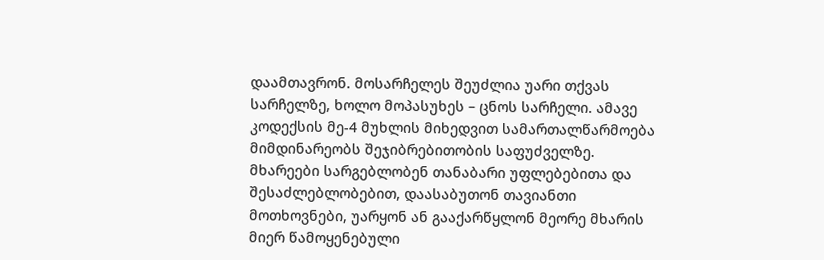დაამთავრონ. მოსარჩელეს შეუძლია უარი თქვას სარჩელზე, ხოლო მოპასუხეს – ცნოს სარჩელი. ამავე კოდექსის მე-4 მუხლის მიხედვით სამართალწარმოება მიმდინარეობს შეჯიბრებითობის საფუძველზე. მხარეები სარგებლობენ თანაბარი უფლებებითა და შესაძლებლობებით, დაასაბუთონ თავიანთი მოთხოვნები, უარყონ ან გააქარწყლონ მეორე მხარის მიერ წამოყენებული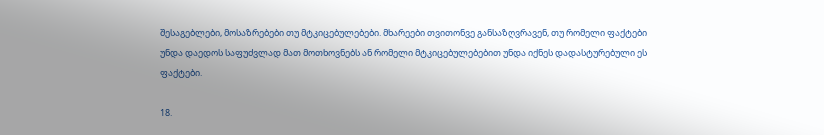შესაგებლები, მოსაზრებები თუ მტკიცებულებები. მხარეები თვითონვე განსაზღვრავენ, თუ რომელი ფაქტები უნდა დაედოს საფუძვლად მათ მოთხოვნებს ან რომელი მტკიცებულებებით უნდა იქნეს დადასტურებული ეს ფაქტები.

18.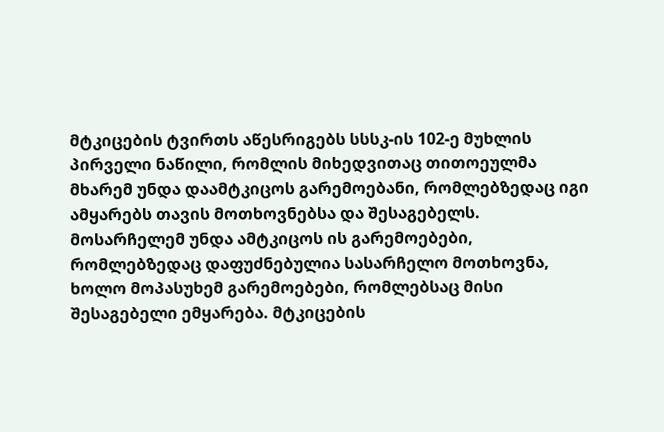მტკიცების ტვირთს აწესრიგებს სსსკ-ის 102-ე მუხლის პირველი ნაწილი, რომლის მიხედვითაც თითოეულმა მხარემ უნდა დაამტკიცოს გარემოებანი, რომლებზედაც იგი ამყარებს თავის მოთხოვნებსა და შესაგებელს. მოსარჩელემ უნდა ამტკიცოს ის გარემოებები, რომლებზედაც დაფუძნებულია სასარჩელო მოთხოვნა, ხოლო მოპასუხემ გარემოებები, რომლებსაც მისი შესაგებელი ემყარება. მტკიცების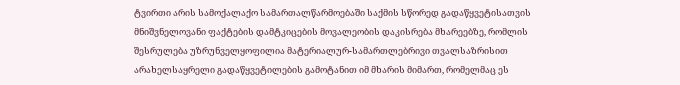ტვირთი არის სამოქალაქო სამართალწარმოებაში საქმის სწორედ გადაწყვეტისათვის მნიშვნელოვანი ფაქტების დამტკიცების მოვალეობის დაკისრება მხარეებზე, რომლის შესრულება უზრუნველყოფილია მატერიალურ-სამართლებრივი თვალსაზრისით არახელსაყრელი გადაწყვეტილების გამოტანით იმ მხარის მიმართ, რომელმაც ეს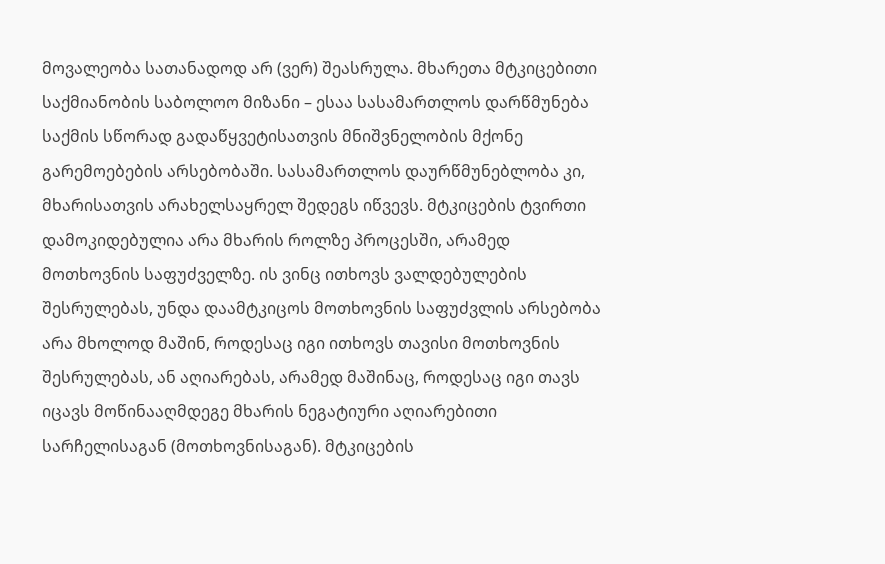მოვალეობა სათანადოდ არ (ვერ) შეასრულა. მხარეთა მტკიცებითი საქმიანობის საბოლოო მიზანი – ესაა სასამართლოს დარწმუნება საქმის სწორად გადაწყვეტისათვის მნიშვნელობის მქონე გარემოებების არსებობაში. სასამართლოს დაურწმუნებლობა კი, მხარისათვის არახელსაყრელ შედეგს იწვევს. მტკიცების ტვირთი დამოკიდებულია არა მხარის როლზე პროცესში, არამედ მოთხოვნის საფუძველზე. ის ვინც ითხოვს ვალდებულების შესრულებას, უნდა დაამტკიცოს მოთხოვნის საფუძვლის არსებობა არა მხოლოდ მაშინ, როდესაც იგი ითხოვს თავისი მოთხოვნის შესრულებას, ან აღიარებას, არამედ მაშინაც, როდესაც იგი თავს იცავს მოწინააღმდეგე მხარის ნეგატიური აღიარებითი სარჩელისაგან (მოთხოვნისაგან). მტკიცების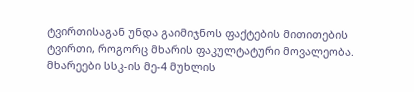ტვირთისაგან უნდა გაიმიჯნოს ფაქტების მითითების ტვირთი, როგორც მხარის ფაკულტატური მოვალეობა. მხარეები სსკ-ის მე-4 მუხლის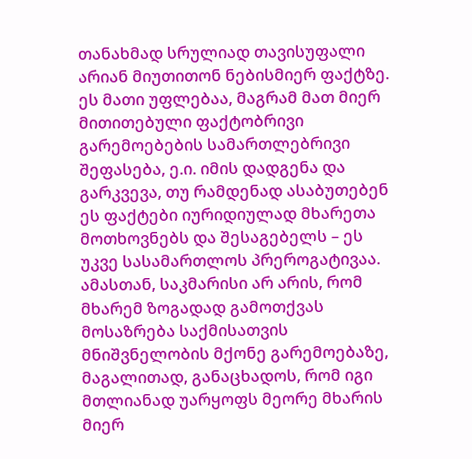თანახმად სრულიად თავისუფალი არიან მიუთითონ ნებისმიერ ფაქტზე. ეს მათი უფლებაა, მაგრამ მათ მიერ მითითებული ფაქტობრივი გარემოებების სამართლებრივი შეფასება, ე.ი. იმის დადგენა და გარკვევა, თუ რამდენად ასაბუთებენ ეს ფაქტები იურიდიულად მხარეთა მოთხოვნებს და შესაგებელს – ეს უკვე სასამართლოს პრეროგატივაა. ამასთან, საკმარისი არ არის, რომ მხარემ ზოგადად გამოთქვას მოსაზრება საქმისათვის მნიშვნელობის მქონე გარემოებაზე, მაგალითად, განაცხადოს, რომ იგი მთლიანად უარყოფს მეორე მხარის მიერ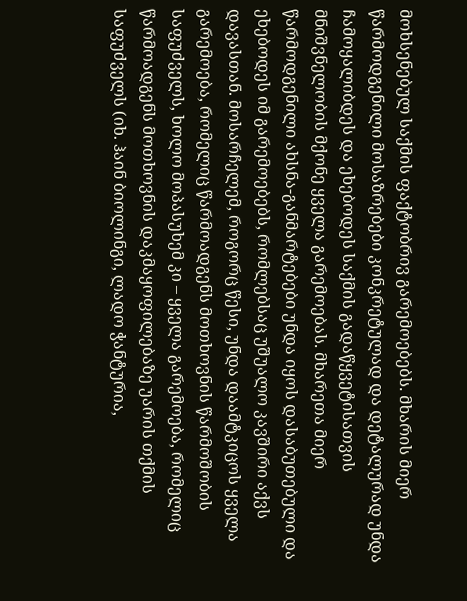მოხსენებულ საქმის ფაქტობრივ გარემოებებს. მხარის მიერ წარმოდგენილი მოსაზრებები კონკრეტულად და დეტალურად უნდა ჩამოყალიბდეს და ეხებოდეს საქმის გადაწყვეტისათვის მნიშვნელობის მქონე ყველა გარემოებას. მხარეთა მიერ წარმოდგენილი ახსნა-განმარტებები უნდა იყოს დასაბუთებული და ეხებოდეს იმ გარემოებებს, რომლებსაც უშუალო კავშირი აქვს დავასთან. მოსარჩელემ, როგორც წესი, უნდა დაამტკიცოს ყველა გარემოება, რომელიც წარმოადგენს მოთხოვნის წარმოშობის საფუძველს, ხოლო მოპასუხემ კი – ყველა გარემოება, რომელიც წარმოადგენს მოთხოვნის დაკმაყოფილებაზე უარის თქმის საფუძველს (იხ. ჰაინ ბიოლინგი, ლადო ჭანტურია,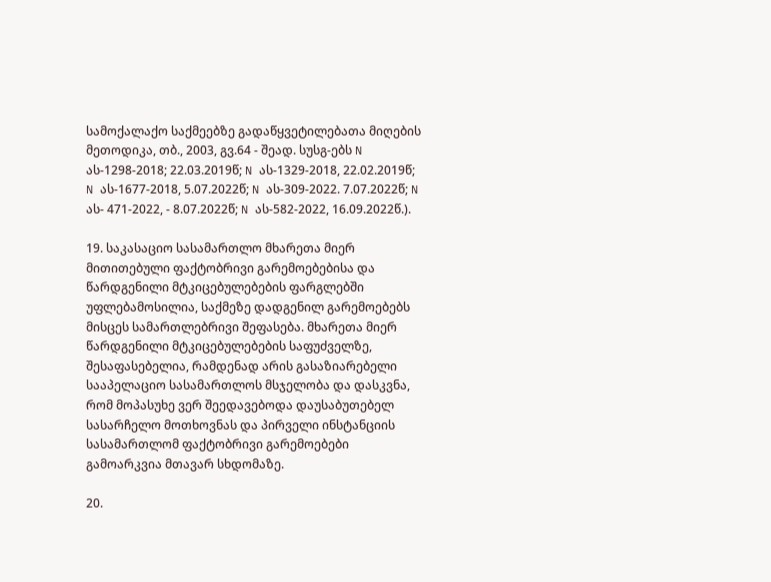სამოქალაქო საქმეებზე გადაწყვეტილებათა მიღების მეთოდიკა, თბ., 2003, გვ.64 - შეად. სუსგ-ებს N ას-1298-2018; 22.03.2019წ; N ას-1329-2018, 22.02.2019წ; N ას-1677-2018, 5.07.2022წ; N ას-309-2022. 7.07.2022წ; N ას- 471-2022, - 8.07.2022წ; N ას-582-2022, 16.09.2022წ.).

19. საკასაციო სასამართლო მხარეთა მიერ მითითებული ფაქტობრივი გარემოებებისა და წარდგენილი მტკიცებულებების ფარგლებში უფლებამოსილია, საქმეზე დადგენილ გარემოებებს მისცეს სამართლებრივი შეფასება. მხარეთა მიერ წარდგენილი მტკიცებულებების საფუძველზე, შესაფასებელია, რამდენად არის გასაზიარებელი სააპელაციო სასამართლოს მსჯელობა და დასკვნა, რომ მოპასუხე ვერ შეედავებოდა დაუსაბუთებელ სასარჩელო მოთხოვნას და პირველი ინსტანციის სასამართლომ ფაქტობრივი გარემოებები გამოარკვია მთავარ სხდომაზე.

20.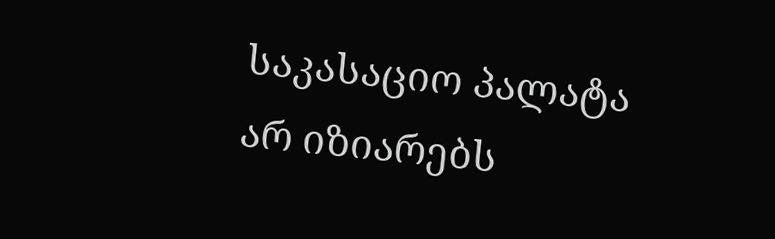საკასაციო პალატა არ იზიარებს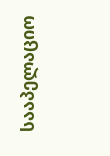სააპელაციო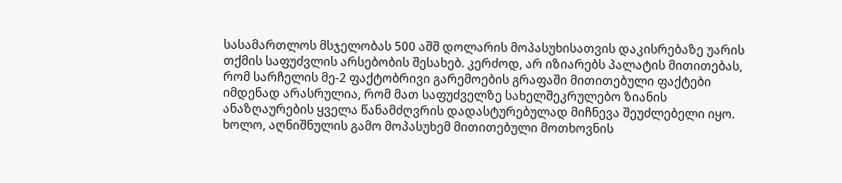სასამართლოს მსჯელობას 500 აშშ დოლარის მოპასუხისათვის დაკისრებაზე უარის თქმის საფუძვლის არსებობის შესახებ. კერძოდ, არ იზიარებს პალატის მითითებას, რომ სარჩელის მე-2 ფაქტობრივი გარემოების გრაფაში მითითებული ფაქტები იმდენად არასრულია, რომ მათ საფუძველზე სახელშეკრულებო ზიანის ანაზღაურების ყველა წანამძღვრის დადასტურებულად მიჩნევა შეუძლებელი იყო. ხოლო, აღნიშნულის გამო მოპასუხემ მითითებული მოთხოვნის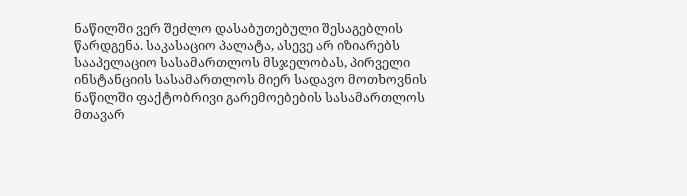ნაწილში ვერ შეძლო დასაბუთებული შესაგებლის წარდგენა. საკასაციო პალატა, ასევე არ იზიარებს სააპელაციო სასამართლოს მსჯელობას, პირველი ინსტანციის სასამართლოს მიერ სადავო მოთხოვნის ნაწილში ფაქტობრივი გარემოებების სასამართლოს მთავარ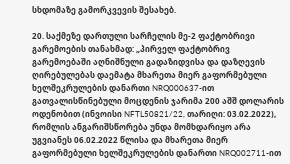სხდომაზე გამორკვევის შესახებ.

20. საქმეზე დართული სარჩელის მე-2 ფაქტობრივი გარემოების თანახმად: „პირველ ფაქტობრივ გარემოებაში აღნიშნული გადაზიდვისა და დაზღევის ღირებულებას დაემატა მხარეთა მიერ გაფორმებული ხელშეკრულების დანართი NRQ000637-ით გათვალისწინებული მოცდენის ჯარიმა 200 აშშ დოლარის ოდენობით (ინვოისი NFTL50821/22, თარიღი: 03.02.2022), რომლის ანგარიშსწორება უნდა მომხდარიყო არა უგვიანეს 06.02.2022 წლისა და მხარეთა მიერ გაფორმებული ხელშეკრულების დანართი NRQ002711-ით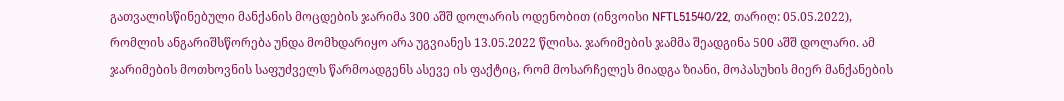გათვალისწინებული მანქანის მოცდების ჯარიმა 300 აშშ დოლარის ოდენობით (ინვოისი NFTL51540/22, თარიღ: 05.05.2022), რომლის ანგარიშსწორება უნდა მომხდარიყო არა უგვიანეს 13.05.2022 წლისა. ჯარიმების ჯამმა შეადგინა 500 აშშ დოლარი. ამ ჯარიმების მოთხოვნის საფუძველს წარმოადგენს ასევე ის ფაქტიც, რომ მოსარჩელეს მიადგა ზიანი, მოპასუხის მიერ მანქანების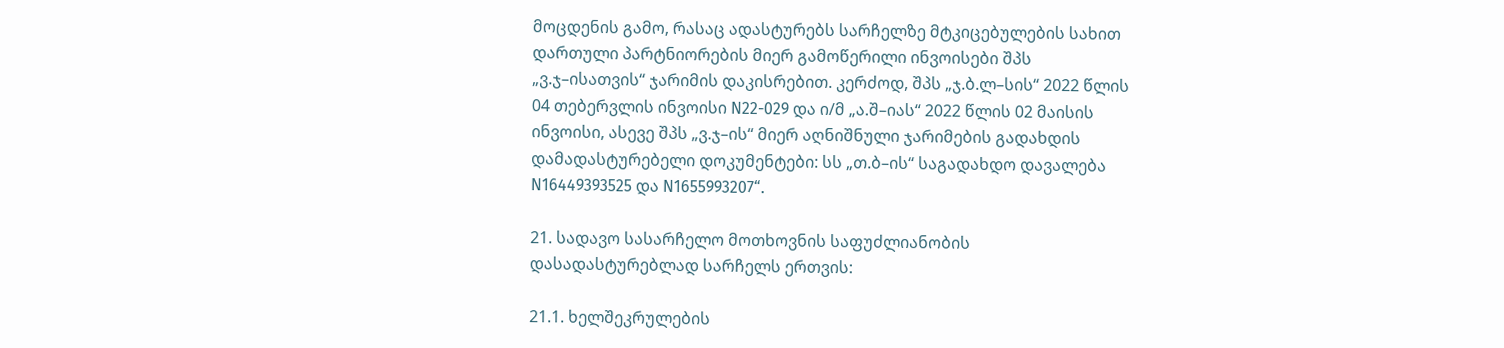მოცდენის გამო, რასაც ადასტურებს სარჩელზე მტკიცებულების სახით დართული პარტნიორების მიერ გამოწერილი ინვოისები შპს „ვ.ჯ–ისათვის“ ჯარიმის დაკისრებით. კერძოდ, შპს „ჯ.ბ.ლ–სის“ 2022 წლის 04 თებერვლის ინვოისი N22-029 და ი/მ „ა.შ–იას“ 2022 წლის 02 მაისის ინვოისი, ასევე შპს „ვ.ჯ–ის“ მიერ აღნიშნული ჯარიმების გადახდის დამადასტურებელი დოკუმენტები: სს „თ.ბ–ის“ საგადახდო დავალება N16449393525 და N1655993207“.

21. სადავო სასარჩელო მოთხოვნის საფუძლიანობის დასადასტურებლად სარჩელს ერთვის:

21.1. ხელშეკრულების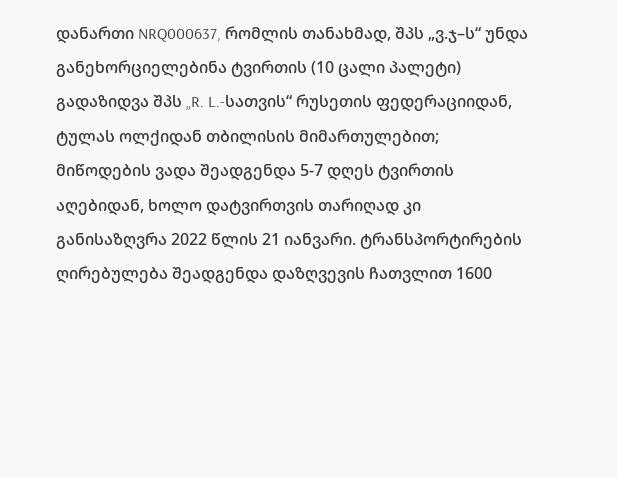დანართი NRQ000637, რომლის თანახმად, შპს „ვ.ჯ–ს“ უნდა განეხორციელებინა ტვირთის (10 ცალი პალეტი) გადაზიდვა შპს „R. L.-სათვის“ რუსეთის ფედერაციიდან, ტულას ოლქიდან თბილისის მიმართულებით; მიწოდების ვადა შეადგენდა 5-7 დღეს ტვირთის აღებიდან, ხოლო დატვირთვის თარიღად კი განისაზღვრა 2022 წლის 21 იანვარი. ტრანსპორტირების ღირებულება შეადგენდა დაზღვევის ჩათვლით 1600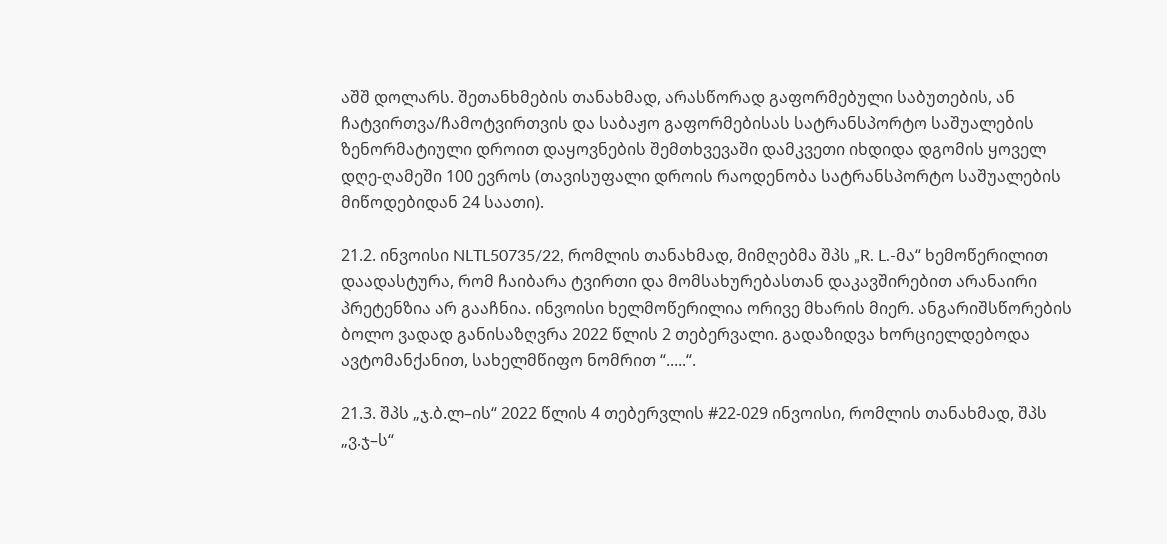აშშ დოლარს. შეთანხმების თანახმად, არასწორად გაფორმებული საბუთების, ან ჩატვირთვა/ჩამოტვირთვის და საბაჟო გაფორმებისას სატრანსპორტო საშუალების ზენორმატიული დროით დაყოვნების შემთხვევაში დამკვეთი იხდიდა დგომის ყოველ დღე-ღამეში 100 ევროს (თავისუფალი დროის რაოდენობა სატრანსპორტო საშუალების მიწოდებიდან 24 საათი).

21.2. ინვოისი NLTL50735/22, რომლის თანახმად, მიმღებმა შპს „R. L.-მა“ ხემოწერილით დაადასტურა, რომ ჩაიბარა ტვირთი და მომსახურებასთან დაკავშირებით არანაირი პრეტენზია არ გააჩნია. ინვოისი ხელმოწერილია ორივე მხარის მიერ. ანგარიშსწორების ბოლო ვადად განისაზღვრა 2022 წლის 2 თებერვალი. გადაზიდვა ხორციელდებოდა ავტომანქანით, სახელმწიფო ნომრით “.....“.

21.3. შპს „ჯ.ბ.ლ–ის“ 2022 წლის 4 თებერვლის #22-029 ინვოისი, რომლის თანახმად, შპს „ვ.ჯ–ს“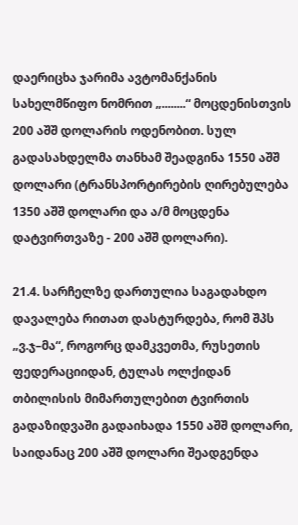დაერიცხა ჯარიმა ავტომანქანის სახელმწიფო ნომრით „........“ მოცდენისთვის 200 აშშ დოლარის ოდენობით. სულ გადასახდელმა თანხამ შეადგინა 1550 აშშ დოლარი (ტრანსპორტირების ღირებულება 1350 აშშ დოლარი და ა/მ მოცდენა დატვირთვაზე - 200 აშშ დოლარი).

21.4. სარჩელზე დართულია საგადახდო დავალება რითათ დასტურდება, რომ შპს „ვ.ჯ–მა“, როგორც დამკვეთმა, რუსეთის ფედერაციიდან, ტულას ოლქიდან თბილისის მიმართულებით ტვირთის გადაზიდვაში გადაიხადა 1550 აშშ დოლარი, საიდანაც 200 აშშ დოლარი შეადგენდა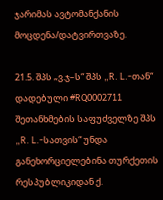ჯარიმას ავტომანქანის მოცდენა/დატვირთვაზე.

21.5. შპს „ვ.ჯ–ს“ შპს „R. L.-თან“ დადებული #RQ0002711 შეთანხმების საფუძველზე შპს „R. L.-სათვის“ უნდა განეხორციელებინა თურქეთის რესპუბლიკიდან ქ.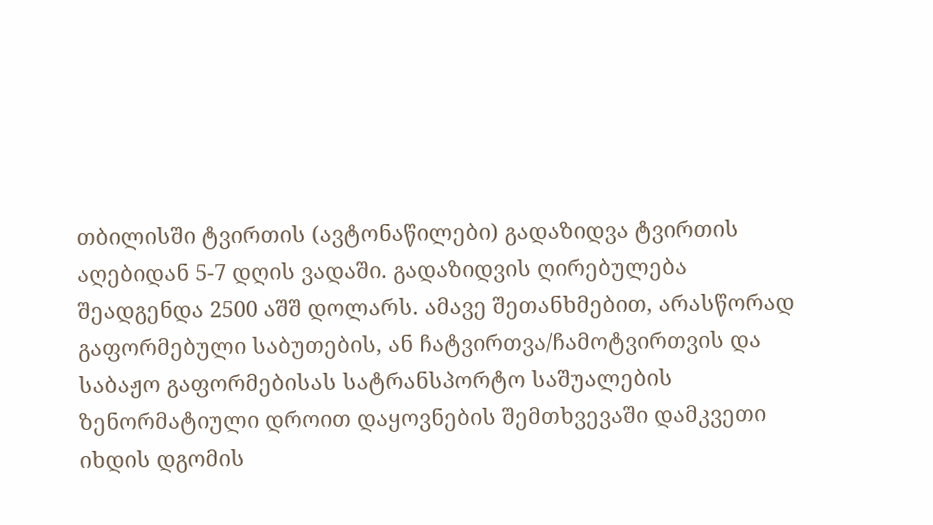თბილისში ტვირთის (ავტონაწილები) გადაზიდვა ტვირთის აღებიდან 5-7 დღის ვადაში. გადაზიდვის ღირებულება შეადგენდა 2500 აშშ დოლარს. ამავე შეთანხმებით, არასწორად გაფორმებული საბუთების, ან ჩატვირთვა/ჩამოტვირთვის და საბაჟო გაფორმებისას სატრანსპორტო საშუალების ზენორმატიული დროით დაყოვნების შემთხვევაში დამკვეთი იხდის დგომის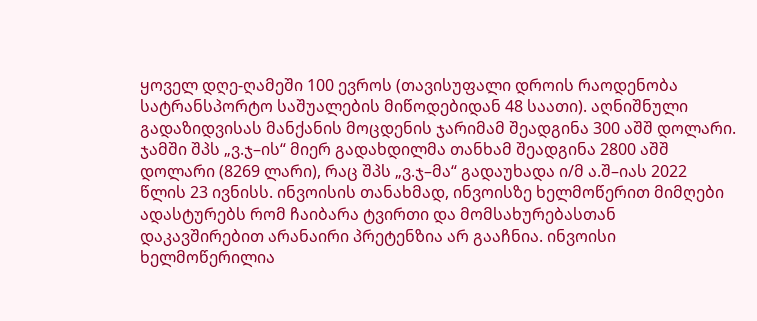ყოველ დღე-ღამეში 100 ევროს (თავისუფალი დროის რაოდენობა სატრანსპორტო საშუალების მიწოდებიდან 48 საათი). აღნიშნული გადაზიდვისას მანქანის მოცდენის ჯარიმამ შეადგინა 300 აშშ დოლარი. ჯამში შპს „ვ.ჯ–ის“ მიერ გადახდილმა თანხამ შეადგინა 2800 აშშ დოლარი (8269 ლარი), რაც შპს „ვ.ჯ–მა“ გადაუხადა ი/მ ა.შ–იას 2022 წლის 23 ივნისს. ინვოისის თანახმად, ინვოისზე ხელმოწერით მიმღები ადასტურებს რომ ჩაიბარა ტვირთი და მომსახურებასთან დაკავშირებით არანაირი პრეტენზია არ გააჩნია. ინვოისი ხელმოწერილია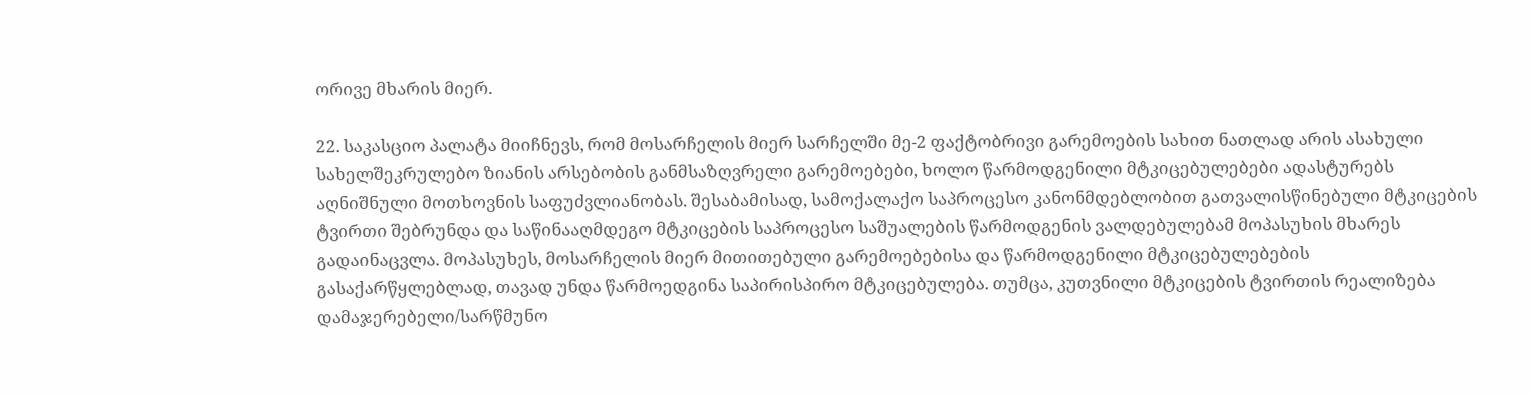ორივე მხარის მიერ.

22. საკასციო პალატა მიიჩნევს, რომ მოსარჩელის მიერ სარჩელში მე-2 ფაქტობრივი გარემოების სახით ნათლად არის ასახული სახელშეკრულებო ზიანის არსებობის განმსაზღვრელი გარემოებები, ხოლო წარმოდგენილი მტკიცებულებები ადასტურებს აღნიშნული მოთხოვნის საფუძვლიანობას. შესაბამისად, სამოქალაქო საპროცესო კანონმდებლობით გათვალისწინებული მტკიცების ტვირთი შებრუნდა და საწინააღმდეგო მტკიცების საპროცესო საშუალების წარმოდგენის ვალდებულებამ მოპასუხის მხარეს გადაინაცვლა. მოპასუხეს, მოსარჩელის მიერ მითითებული გარემოებებისა და წარმოდგენილი მტკიცებულებების გასაქარწყლებლად, თავად უნდა წარმოედგინა საპირისპირო მტკიცებულება. თუმცა, კუთვნილი მტკიცების ტვირთის რეალიზება დამაჯერებელი/სარწმუნო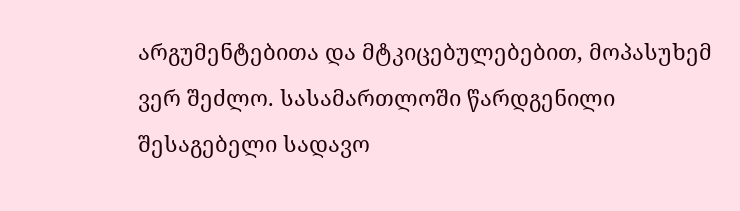არგუმენტებითა და მტკიცებულებებით, მოპასუხემ ვერ შეძლო. სასამართლოში წარდგენილი შესაგებელი სადავო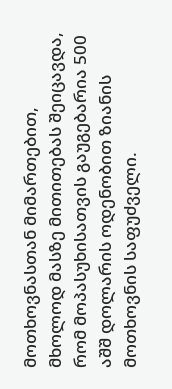მოთხოვნასთან მიმართებით, მხოლოდ მასზე მითითებას შეიცავდა, რომ მოპასუხისათვის გაუგებარია 500 აშშ დოლარის ოდენობით ზიანის მოთხოვნის საფუძველი.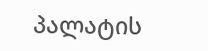პალატის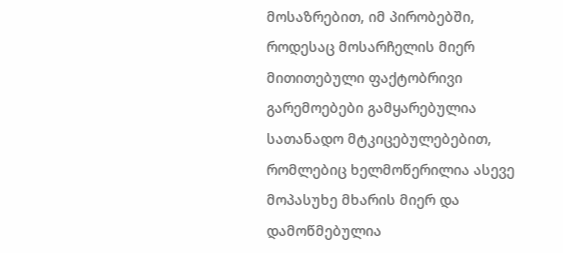მოსაზრებით, იმ პირობებში, როდესაც მოსარჩელის მიერ მითითებული ფაქტობრივი გარემოებები გამყარებულია სათანადო მტკიცებულებებით, რომლებიც ხელმოწერილია ასევე მოპასუხე მხარის მიერ და დამოწმებულია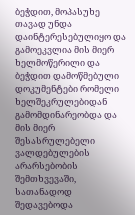ბეჭდით, მოპასუხე თავად უნდა დაინტერესებულიყო და გამოეკვლია მის მიერ ხელმოწერილი და ბეჭდით დამოწმებული დოკუმენტები რომელი ხელშეკრულებიდან გამომდინარეობდა და მის მიერ შესასრულებელი ვალდებულების არარსებობის შემთხვევაში, სათანადოდ შედავებოდა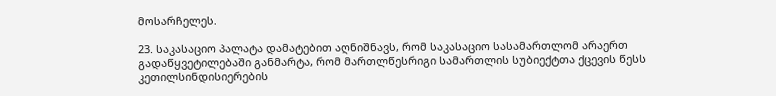მოსარჩელეს.

23. საკასაციო პალატა დამატებით აღნიშნავს, რომ საკასაციო სასამართლომ არაერთ გადაწყვეტილებაში განმარტა, რომ მართლწესრიგი სამართლის სუბიექტთა ქცევის წესს კეთილსინდისიერების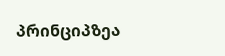პრინციპზეა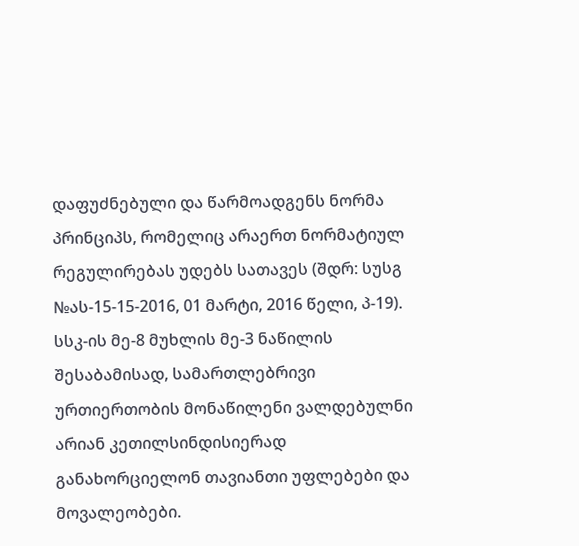დაფუძნებული და წარმოადგენს ნორმა პრინციპს, რომელიც არაერთ ნორმატიულ რეგულირებას უდებს სათავეს (შდრ: სუსგ №ას-15-15-2016, 01 მარტი, 2016 წელი, პ-19). სსკ-ის მე-8 მუხლის მე-3 ნაწილის შესაბამისად, სამართლებრივი ურთიერთობის მონაწილენი ვალდებულნი არიან კეთილსინდისიერად განახორციელონ თავიანთი უფლებები და მოვალეობები.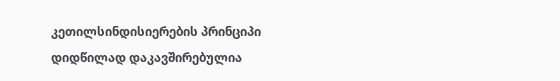კეთილსინდისიერების პრინციპი დიდწილად დაკავშირებულია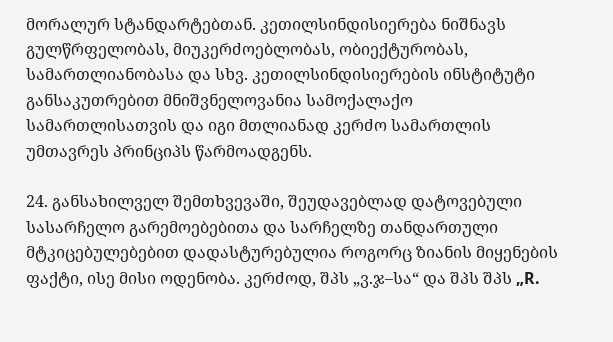მორალურ სტანდარტებთან. კეთილსინდისიერება ნიშნავს გულწრფელობას, მიუკერძოებლობას, ობიექტურობას, სამართლიანობასა და სხვ. კეთილსინდისიერების ინსტიტუტი განსაკუთრებით მნიშვნელოვანია სამოქალაქო სამართლისათვის და იგი მთლიანად კერძო სამართლის უმთავრეს პრინციპს წარმოადგენს.

24. განსახილველ შემთხვევაში, შეუდავებლად დატოვებული სასარჩელო გარემოებებითა და სარჩელზე თანდართული მტკიცებულებებით დადასტურებულია როგორც ზიანის მიყენების ფაქტი, ისე მისი ოდენობა. კერძოდ, შპს „ვ.ჯ–სა“ და შპს შპს „R.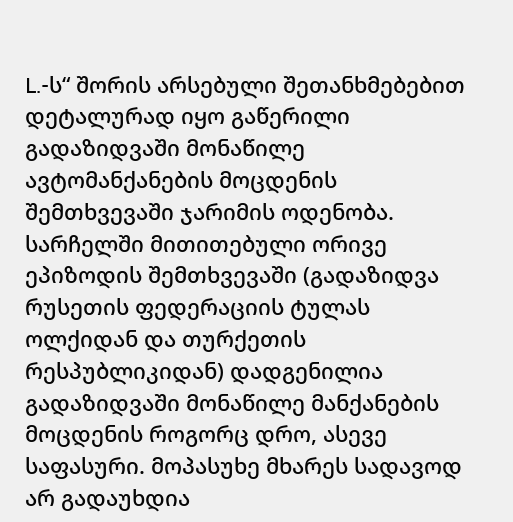L.-ს“ შორის არსებული შეთანხმებებით დეტალურად იყო გაწერილი გადაზიდვაში მონაწილე ავტომანქანების მოცდენის შემთხვევაში ჯარიმის ოდენობა. სარჩელში მითითებული ორივე ეპიზოდის შემთხვევაში (გადაზიდვა რუსეთის ფედერაციის ტულას ოლქიდან და თურქეთის რესპუბლიკიდან) დადგენილია გადაზიდვაში მონაწილე მანქანების მოცდენის როგორც დრო, ასევე საფასური. მოპასუხე მხარეს სადავოდ არ გადაუხდია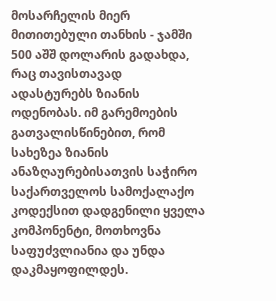მოსარჩელის მიერ მითითებული თანხის - ჯამში 500 აშშ დოლარის გადახდა, რაც თავისთავად ადასტურებს ზიანის ოდენობას. იმ გარემოების გათვალისწინებით, რომ სახეზეა ზიანის ანაზღაურებისათვის საჭირო საქართველოს სამოქალაქო კოდექსით დადგენილი ყველა კომპონენტი, მოთხოვნა საფუძვლიანია და უნდა დაკმაყოფილდეს.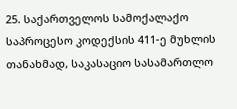25. საქართველოს სამოქალაქო საპროცესო კოდექსის 411-ე მუხლის თანახმად, საკასაციო სასამართლო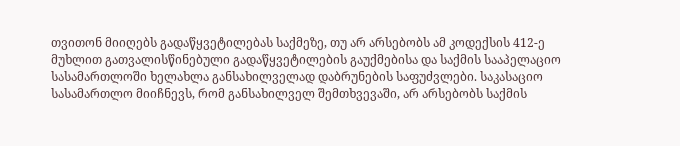თვითონ მიიღებს გადაწყვეტილებას საქმეზე, თუ არ არსებობს ამ კოდექსის 412-ე მუხლით გათვალისწინებული გადაწყვეტილების გაუქმებისა და საქმის სააპელაციო სასამართლოში ხელახლა განსახილველად დაბრუნების საფუძვლები. საკასაციო სასამართლო მიიჩნევს, რომ განსახილველ შემთხვევაში, არ არსებობს საქმის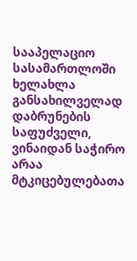სააპელაციო სასამართლოში ხელახლა განსახილველად დაბრუნების საფუძველი, ვინაიდან საჭირო არაა მტკიცებულებათა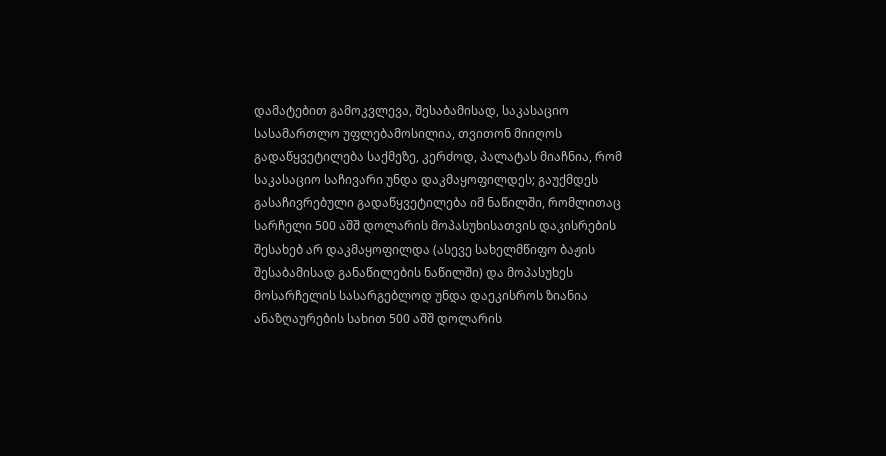დამატებით გამოკვლევა, შესაბამისად, საკასაციო სასამართლო უფლებამოსილია, თვითონ მიიღოს გადაწყვეტილება საქმეზე, კერძოდ, პალატას მიაჩნია, რომ საკასაციო საჩივარი უნდა დაკმაყოფილდეს; გაუქმდეს გასაჩივრებული გადაწყვეტილება იმ ნაწილში, რომლითაც სარჩელი 500 აშშ დოლარის მოპასუხისათვის დაკისრების შესახებ არ დაკმაყოფილდა (ასევე სახელმწიფო ბაჟის შესაბამისად განაწილების ნაწილში) და მოპასუხეს მოსარჩელის სასარგებლოდ უნდა დაეკისროს ზიანია ანაზღაურების სახით 500 აშშ დოლარის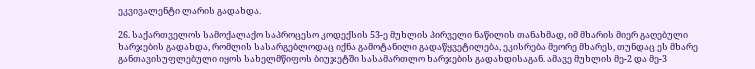ეკვივალენტი ლარის გადახდა.

26. საქართველოს სამოქალაქო საპროცესო კოდექსის 53-ე მუხლის პირველი ნაწილის თანახმად, იმ მხარის მიერ გაღებული ხარჯების გადახდა, რომლის სასარგებლოდაც იქნა გამოტანილი გადაწყვეტილება, ეკისრება მეორე მხარეს, თუნდაც ეს მხარე განთავისუფლებული იყოს სახელმწიფოს ბიუჯეტში სასამართლო ხარჯების გადახდისაგან. ამავე მუხლის მე-2 და მე-3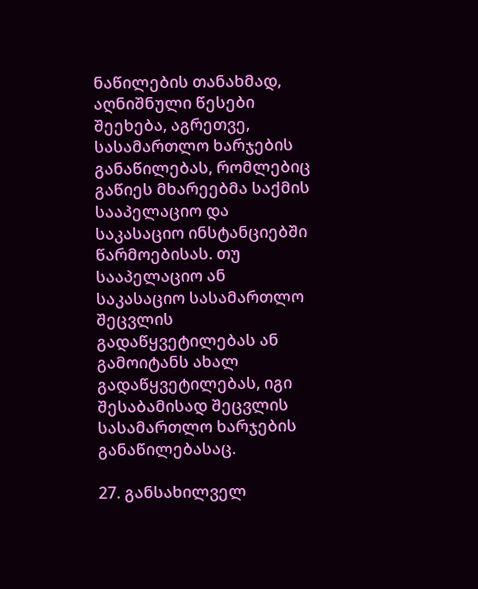ნაწილების თანახმად, აღნიშნული წესები შეეხება, აგრეთვე, სასამართლო ხარჯების განაწილებას, რომლებიც გაწიეს მხარეებმა საქმის სააპელაციო და საკასაციო ინსტანციებში წარმოებისას. თუ სააპელაციო ან საკასაციო სასამართლო შეცვლის გადაწყვეტილებას ან გამოიტანს ახალ გადაწყვეტილებას, იგი შესაბამისად შეცვლის სასამართლო ხარჯების განაწილებასაც.

27. განსახილველ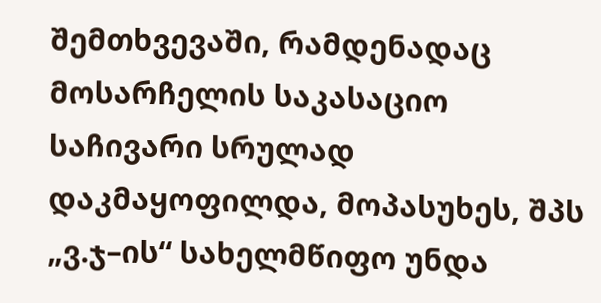შემთხვევაში, რამდენადაც მოსარჩელის საკასაციო საჩივარი სრულად დაკმაყოფილდა, მოპასუხეს, შპს „ვ.ჯ–ის“ სახელმწიფო უნდა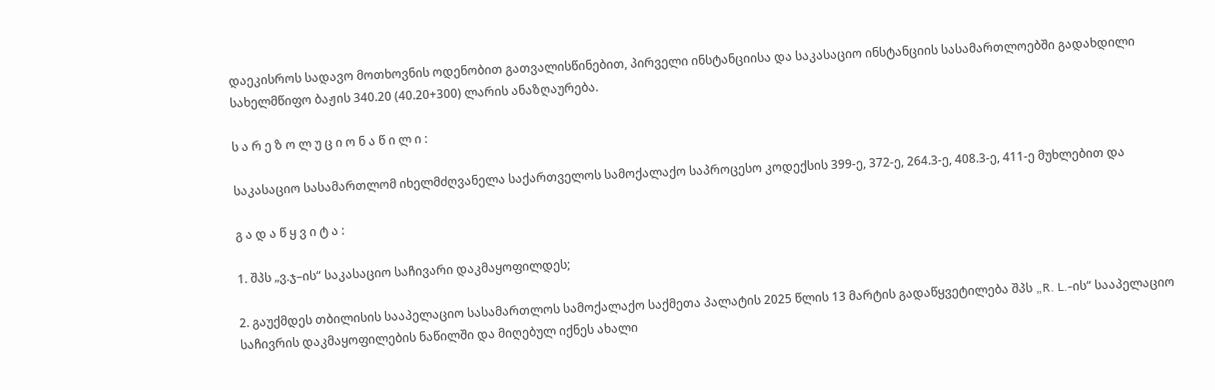დაეკისროს სადავო მოთხოვნის ოდენობით გათვალისწინებით, პირველი ინსტანციისა და საკასაციო ინსტანციის სასამართლოებში გადახდილი სახელმწიფო ბაჟის 340.20 (40.20+300) ლარის ანაზღაურება.

ს ა რ ე ზ ო ლ უ ც ი ო ნ ა წ ი ლ ი :

საკასაციო სასამართლომ იხელმძღვანელა საქართველოს სამოქალაქო საპროცესო კოდექსის 399-ე, 372-ე, 264.3-ე, 408.3-ე, 411-ე მუხლებით და

გ ა დ ა წ ყ ვ ი ტ ა :

1. შპს „ვ.ჯ–ის“ საკასაციო საჩივარი დაკმაყოფილდეს;

2. გაუქმდეს თბილისის სააპელაციო სასამართლოს სამოქალაქო საქმეთა პალატის 2025 წლის 13 მარტის გადაწყვეტილება შპს „R. L.-ის“ სააპელაციო საჩივრის დაკმაყოფილების ნაწილში და მიღებულ იქნეს ახალი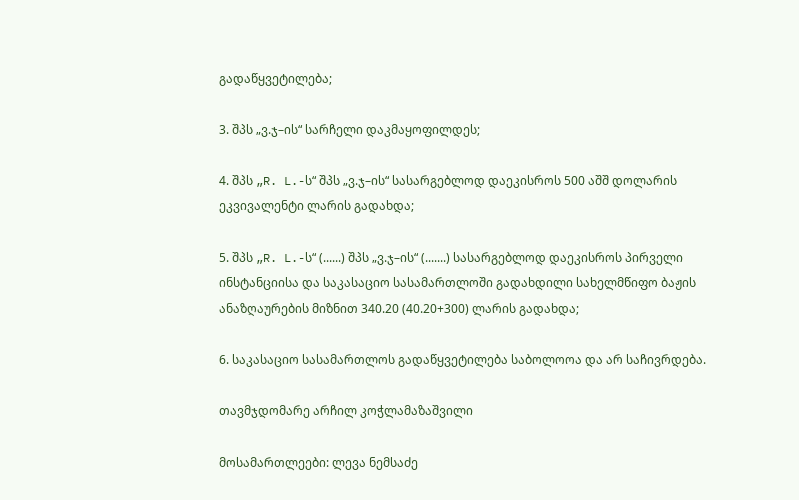გადაწყვეტილება;

3. შპს „ვ.ჯ–ის“ სარჩელი დაკმაყოფილდეს;

4. შპს „R. L.-ს“ შპს „ვ.ჯ–ის“ სასარგებლოდ დაეკისროს 500 აშშ დოლარის ეკვივალენტი ლარის გადახდა;

5. შპს „R. L.-ს“ (......) შპს „ვ.ჯ–ის“ (.......) სასარგებლოდ დაეკისროს პირველი ინსტანციისა და საკასაციო სასამართლოში გადახდილი სახელმწიფო ბაჟის ანაზღაურების მიზნით 340.20 (40.20+300) ლარის გადახდა;

6. საკასაციო სასამართლოს გადაწყვეტილება საბოლოოა და არ საჩივრდება.

თავმჯდომარე არჩილ კოჭლამაზაშვილი

მოსამართლეები: ლევა ნემსაძე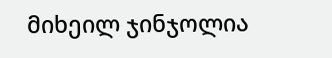მიხეილ ჯინჯოლია